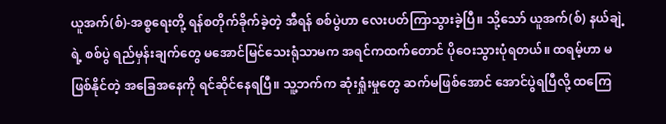ယူအက်(စ်)-အစ္စရေးတို့ ရန်စတိုက်ခိုက်ခဲ့တဲ့ အီရန် စစ်ပွဲဟာ လေးပတ်ကြာသွားခဲ့ပြီ။ သို့သော် ယူအက်(စ်) နယ်ချဲ့ရဲ့ စစ်ပွဲ ရည်မှန်းချက်တွေ မအောင်မြင်သေးရုံသာမက အရင်ကထက်တောင် ပိုဝေးသွားပုံရတယ်။ ထရမ့်ဟာ မဖြစ်နိုင်တဲ့ အခြေအနေကို ရင်ဆိုင်နေရပြီ။ သူ့ဘက်က ဆုံးရှုံးမှုတွေ ဆက်မဖြစ်အောင် အောင်ပွဲရပြီလို့ ထကြေ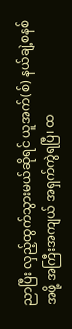ညာပြီး လှည့်ထွက်သွားမယ်ဆိုရင် ယူအက်(စ်) နယ်ချဲ့စနစ်အဖို့ အကြီးအကျယ် အရှက်ကွဲရပြီ၊ ထ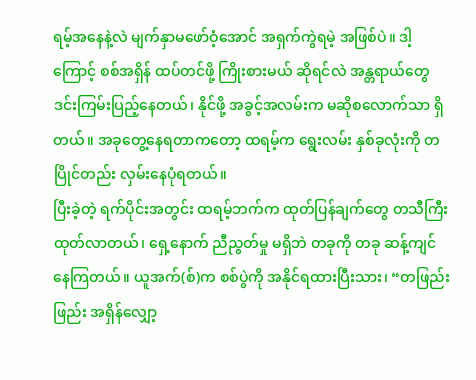ရမ့်အနေနဲ့လဲ မျက်နှာမဖော်ဝံ့အောင် အရှက်ကွဲရမဲ့ အဖြစ်ပဲ။ ဒါ့ကြောင့် စစ်အရှိန် ထပ်တင်ဖို့ ကြိုးစားမယ် ဆိုရင်လဲ အန္တရာယ်တွေ ဒင်းကြမ်းပြည့်နေတယ်၊ နိုင်ဖို့ အခွင့်အလမ်းက မဆိုစလောက်သာ ရှိတယ်။ အခုတွေ့နေရတာကတော့ ထရမ့်က ရွေးလမ်း နှစ်ခုလုံးကို တပြိုင်တည်း လှမ်းနေပုံရတယ်။
ပြီးခဲ့တဲ့ ရက်ပိုင်းအတွင်း ထရမ့်ဘက်က ထုတ်ပြန်ချက်တွေ တသီကြီး ထုတ်လာတယ်၊ ရှေ့နောက် ညီညွတ်မှု မရှိဘဲ တခုကို တခု ဆန့်ကျင်နေကြတယ်။ ယူအက်(စ်)က စစ်ပွဲကို အနိုင်ရထားပြီးသား၊ “တဖြည်းဖြည်း အရှိန်လျှော့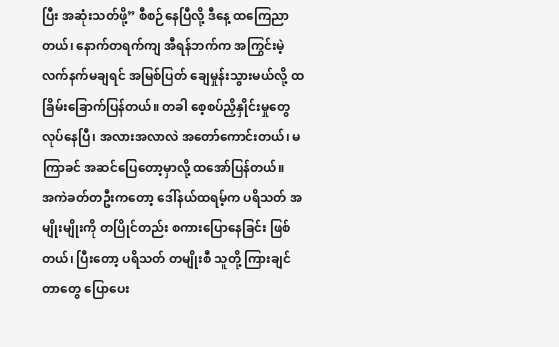ပြီး အဆုံးသတ်ဖို့” စီစဉ်နေပြီလို့ ဒီနေ့ ထကြေညာတယ်၊ နောက်တရက်ကျ အီရန်ဘက်က အကြွင်းမဲ့ လက်နက်မချရင် အမြစ်ပြတ် ချေမှုန်းသွားမယ်လို့ ထခြိမ်းခြောက်ပြန်တယ်။ တခါ စေ့စပ်ညှိနှိုင်းမှုတွေ လုပ်နေပြီ၊ အလားအလာလဲ အတော်ကောင်းတယ်၊ မကြာခင် အဆင်ပြေတော့မှာလို့ ထအော်ပြန်တယ်။
အကဲခတ်တဦးကတော့ ဒေါ်နယ်ထရမ့်က ပရိသတ် အမျိုးမျိုးကို တပြိုင်တည်း စကားပြောနေခြင်း ဖြစ်တယ်၊ ပြီးတော့ ပရိသတ် တမျိုးစီ သူတို့ ကြားချင်တာတွေ ပြောပေး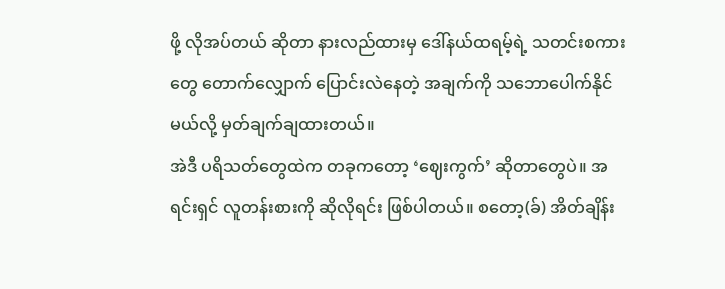ဖို့ လိုအပ်တယ် ဆိုတာ နားလည်ထားမှ ဒေါ်နယ်ထရမ့်ရဲ့ သတင်းစကားတွေ တောက်လျှောက် ပြောင်းလဲနေတဲ့ အချက်ကို သဘောပေါက်နိုင်မယ်လို့ မှတ်ချက်ချထားတယ်။
အဲဒီ ပရိသတ်တွေထဲက တခုကတော့ ‘ဈေးကွက်’ ဆိုတာတွေပဲ။ အရင်းရှင် လူတန်းစားကို ဆိုလိုရင်း ဖြစ်ပါတယ်။ စတော့(ခ်) အိတ်ချိန်း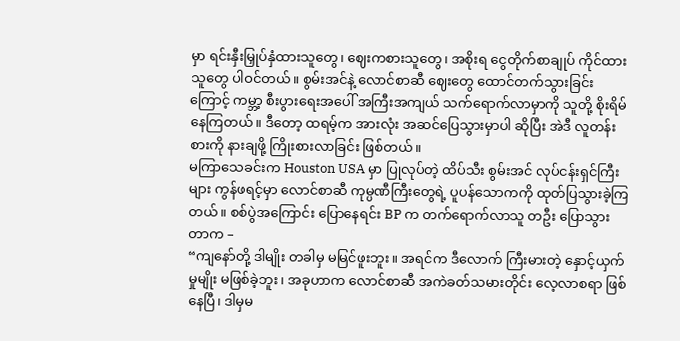မှာ ရင်းနှီးမြှုပ်နှံထားသူတွေ၊ ဈေးကစားသူတွေ၊ အစိုးရ ငွေတိုက်စာချုပ် ကိုင်ထားသူတွေ ပါဝင်တယ်။ စွမ်းအင်နဲ့ လောင်စာဆီ ဈေးတွေ ထောင်တက်သွားခြင်းကြောင့် ကမ္ဘာ့ စီးပွားရေးအပေါ် အကြီးအကျယ် သက်ရောက်လာမှာကို သူတို့ စိုးရိမ်နေကြတယ်။ ဒီတော့ ထရမ့်က အားလုံး အဆင်ပြေသွားမှာပါ ဆိုပြီး အဲဒီ လူတန်းစားကို နားချဖို့ ကြိုးစားလာခြင်း ဖြစ်တယ်။
မကြာသေခင်းက Houston USA မှာ ပြုလုပ်တဲ့ ထိပ်သီး စွမ်းအင် လုပ်ငန်းရှင်ကြီးများ ကွန်ဖရင့်မှာ လောင်စာဆီ ကုမ္ပဏီကြီးတွေရဲ့ ပူပန်သောကကို ထုတ်ပြသွားခဲ့ကြတယ်။ စစ်ပွဲအကြောင်း ပြောနေရင်း BP က တက်ရောက်လာသူ တဦး ပြောသွားတာက –
“ကျနော်တို့ ဒါမျိုး တခါမှ မမြင်ဖူးဘူး။ အရင်က ဒီလောက် ကြီးမားတဲ့ နှောင့်ယှက်မှုမျိုး မဖြစ်ခဲ့ဘူး၊ အခုဟာက လောင်စာဆီ အကဲခတ်သမားတိုင်း လေ့လာစရာ ဖြစ်နေပြီ၊ ဒါမှမ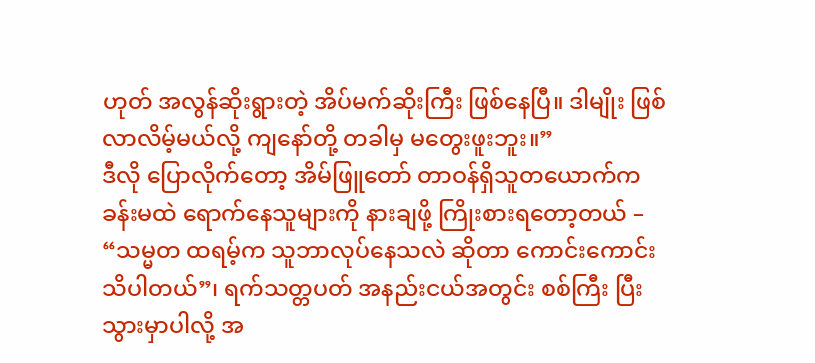ဟုတ် အလွန်ဆိုးရွားတဲ့ အိပ်မက်ဆိုးကြီး ဖြစ်နေပြီ။ ဒါမျိုး ဖြစ်လာလိမ့်မယ်လို့ ကျနော်တို့ တခါမှ မတွေးဖူးဘူး။”
ဒီလို ပြောလိုက်တော့ အိမ်ဖြူတော် တာဝန်ရှိသူတယောက်က ခန်းမထဲ ရောက်နေသူများကို နားချဖို့ ကြိုးစားရတော့တယ် – “သမ္မတ ထရမ့်က သူဘာလုပ်နေသလဲ ဆိုတာ ကောင်းကောင်း သိပါတယ်”၊ ရက်သတ္တပတ် အနည်းငယ်အတွင်း စစ်ကြီး ပြီးသွားမှာပါလို့ အ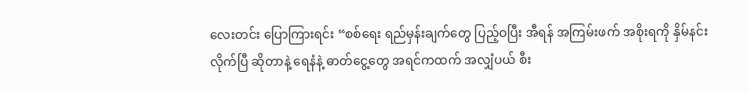လေးတင်း ပြောကြားရင်း “စစ်ရေး ရည်မှန်းချက်တွေ ပြည့်ဝပြီး အီရန် အကြမ်းဖက် အစိုးရကို နှိမ်နင်းလိုက်ပြီ ဆိုတာနဲ့ ရေနံနဲ့ ဓာတ်ငွေ့တွေ အရင်ကထက် အလျှံပယ် စီး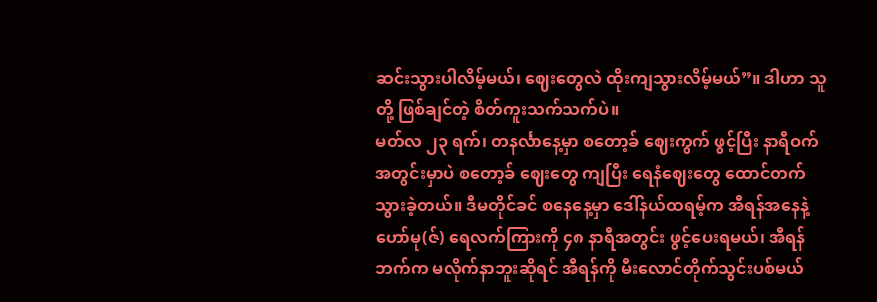ဆင်းသွားပါလိမ့်မယ်၊ ဈေးတွေလဲ ထိုးကျသွားလိမ့်မယ်”။ ဒါဟာ သူတို့ ဖြစ်ချင်တဲ့ စိတ်ကူးသက်သက်ပဲ။
မတ်လ ၂၃ ရက်၊ တနင်္လာနေ့မှာ စတော့ခ် ဈေးကွက် ဖွင့်ပြီး နာရီဝက် အတွင်းမှာပဲ စတော့ခ် ဈေးတွေ ကျပြီး ရေနံဈေးတွေ ထောင်တက်သွားခဲ့တယ်။ ဒီမတိုင်ခင် စနေနေ့မှာ ဒေါ်နယ်ထရမ့်က အီရန်အနေနဲ့ ဟော်မု(ဇ်) ရေလက်ကြားကို ၄၈ နာရီအတွင်း ဖွင့်ပေးရမယ်၊ အီရန်ဘက်က မလိုက်နာဘူးဆိုရင် အီရန်ကို မီးလောင်တိုက်သွင်းပစ်မယ်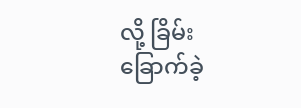လို့ ခြိမ်းခြောက်ခဲ့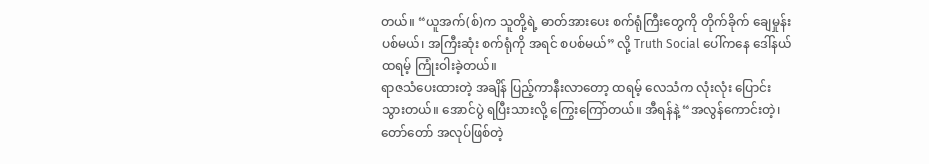တယ်။ “ယူအက်(စ်)က သူတို့ရဲ့ ဓာတ်အားပေး စက်ရုံကြီးတွေကို တိုက်ခိုက် ချေမှုန်းပစ်မယ်၊ အကြီးဆုံး စက်ရုံကို အရင် စပစ်မယ်” လို့ Truth Social ပေါ်ကနေ ဒေါ်နယ်ထရမ့် ကြုံးဝါးခဲ့တယ်။
ရာဇသံပေးထားတဲ့ အချိန် ပြည့်ကာနီးလာတော့ ထရမ့် လေသံက လုံးလုံး ပြောင်းသွားတယ်။ အောင်ပွဲ ရပြီးသားလို့ ကြွေးကြော်တယ်။ အီရန်နဲ့ “အလွန်ကောင်းတဲ့၊ တော်တော် အလုပ်ဖြစ်တဲ့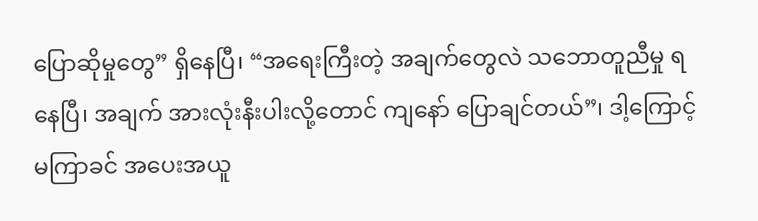ပြောဆိုမှုတွေ” ရှိနေပြီ၊ “အရေးကြီးတဲ့ အချက်တွေလဲ သဘောတူညီမှု ရနေပြီ၊ အချက် အားလုံးနီးပါးလို့တောင် ကျနော် ပြောချင်တယ်”၊ ဒါ့ကြောင့် မကြာခင် အပေးအယူ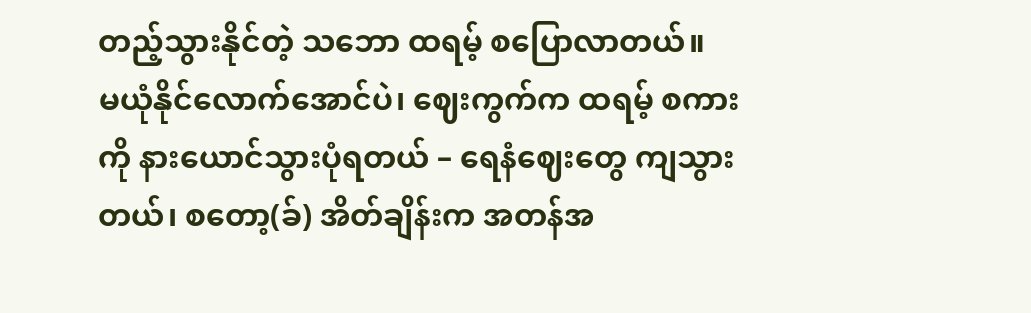တည့်သွားနိုင်တဲ့ သဘော ထရမ့် စပြောလာတယ်။
မယုံနိုင်လောက်အောင်ပဲ၊ ဈေးကွက်က ထရမ့် စကားကို နားယောင်သွားပုံရတယ် – ရေနံဈေးတွေ ကျသွားတယ်၊ စတော့(ခ်) အိတ်ချိန်းက အတန်အ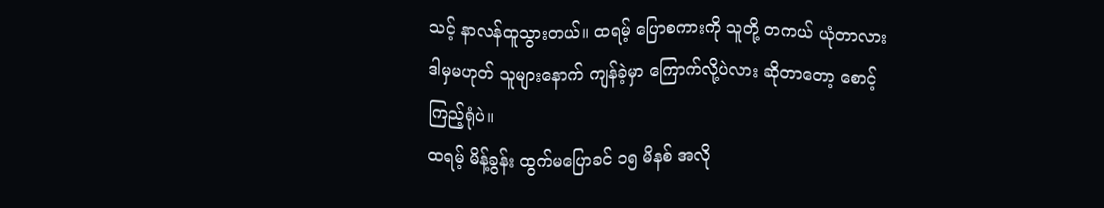သင့် နာလန်ထူသွားတယ်။ ထရမ့် ပြောစကားကို သူတို့ တကယ် ယုံတာလား ဒါမှမဟုတ် သူများနောက် ကျန်ခဲ့မှာ ကြောက်လို့ပဲလား ဆိုတာတော့ စောင့်ကြည့်ရုံပဲ။
ထရမ့် မိန့်ခွန်း ထွက်မပြောခင် ၁၅ မိနစ် အလို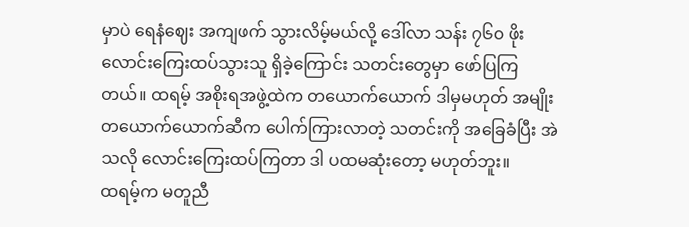မှာပဲ ရေနံဈေး အကျဖက် သွားလိမ့်မယ်လို့ ဒေါ်လာ သန်း ၇၆၀ ဖိုး လောင်းကြေးထပ်သွားသူ ရှိခဲ့ကြောင်း သတင်းတွေမှာ ဖော်ပြကြတယ်။ ထရမ့် အစိုးရအဖွဲ့ထဲက တယောက်ယောက် ဒါမှမဟုတ် အမျိုးတယောက်ယောက်ဆီက ပေါက်ကြားလာတဲ့ သတင်းကို အခြေခံပြီး အဲသလို လောင်းကြေးထပ်ကြတာ ဒါ ပထမဆုံးတော့ မဟုတ်ဘူး။
ထရမ့်က မတူညီ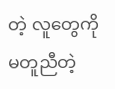တဲ့ လူတွေကို မတူညီတဲ့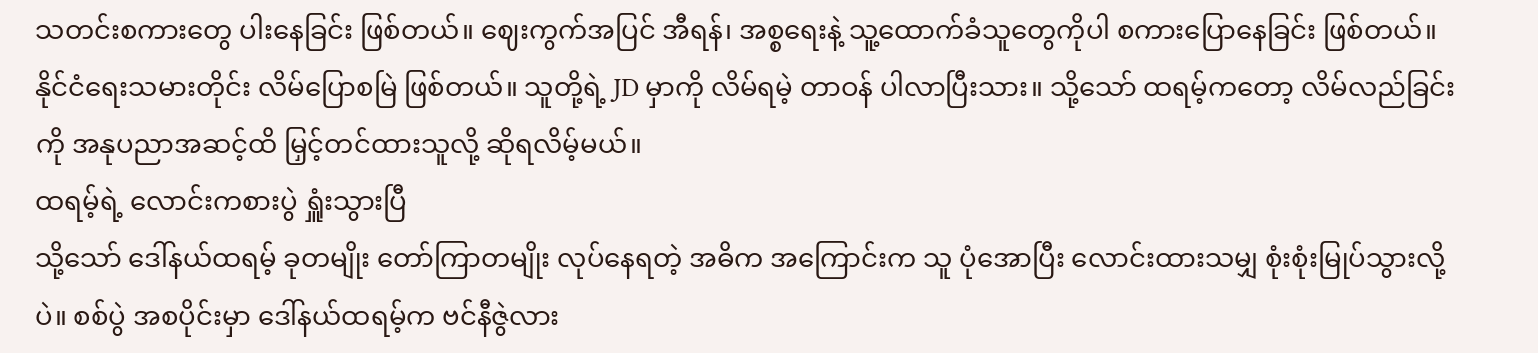သတင်းစကားတွေ ပါးနေခြင်း ဖြစ်တယ်။ ဈေးကွက်အပြင် အီရန်၊ အစ္စရေးနဲ့ သူ့ထောက်ခံသူတွေကိုပါ စကားပြောနေခြင်း ဖြစ်တယ်။
နိုင်ငံရေးသမားတိုင်း လိမ်ပြောစမြဲ ဖြစ်တယ်။ သူတို့ရဲ့ JD မှာကို လိမ်ရမဲ့ တာဝန် ပါလာပြီးသား။ သို့သော် ထရမ့်ကတော့ လိမ်လည်ခြင်းကို အနုပညာအဆင့်ထိ မြှင့်တင်ထားသူလို့ ဆိုရလိမ့်မယ်။
ထရမ့်ရဲ့ လောင်းကစားပွဲ ရှူံးသွားပြီ
သို့သော် ဒေါ်နယ်ထရမ့် ခုတမျိုး တော်ကြာတမျိုး လုပ်နေရတဲ့ အဓိက အကြောင်းက သူ ပုံအောပြီး လောင်းထားသမျှ စုံးစုံးမြုပ်သွားလို့ပဲ။ စစ်ပွဲ အစပိုင်းမှာ ဒေါ်နယ်ထရမ့်က ဗင်နီဇွဲလား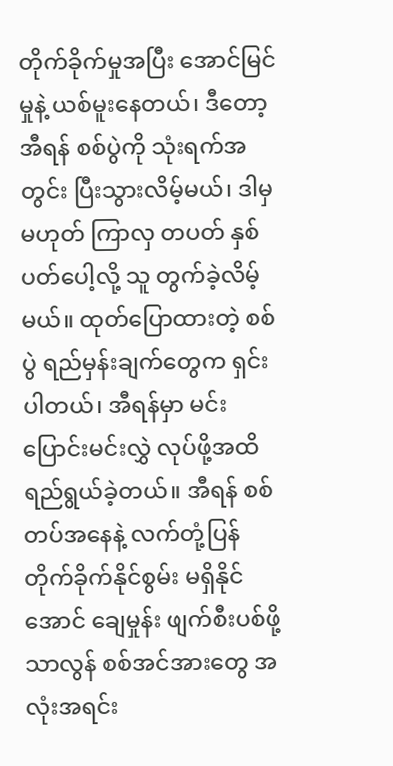တိုက်ခိုက်မှုအပြီး အောင်မြင်မှုနဲ့ ယစ်မူးနေတယ်၊ ဒီတော့ အီရန် စစ်ပွဲကို သုံးရက်အတွင်း ပြီးသွားလိမ့်မယ်၊ ဒါမှမဟုတ် ကြာလှ တပတ် နှစ်ပတ်ပေါ့လို့ သူ တွက်ခဲ့လိမ့်မယ်။ ထုတ်ပြောထားတဲ့ စစ်ပွဲ ရည်မှန်းချက်တွေက ရှင်းပါတယ်၊ အီရန်မှာ မင်းပြောင်းမင်းလွှဲ လုပ်ဖို့အထိ ရည်ရွယ်ခဲ့တယ်။ အီရန် စစ်တပ်အနေနဲ့ လက်တုံ့ပြန် တိုက်ခိုက်နိုင်စွမ်း မရှိနိုင်အောင် ချေမှုန်း ဖျက်စီးပစ်ဖို့ သာလွန် စစ်အင်အားတွေ အလုံးအရင်း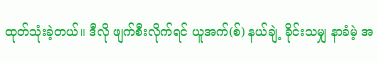ထုတ်သုံးခဲ့တယ်။ ဒီလို ဖျက်စီးလိုက်ရင် ယူအက်(စ်) နယ်ချဲ့ ခိုင်းသမျှ နာခံမဲ့ အ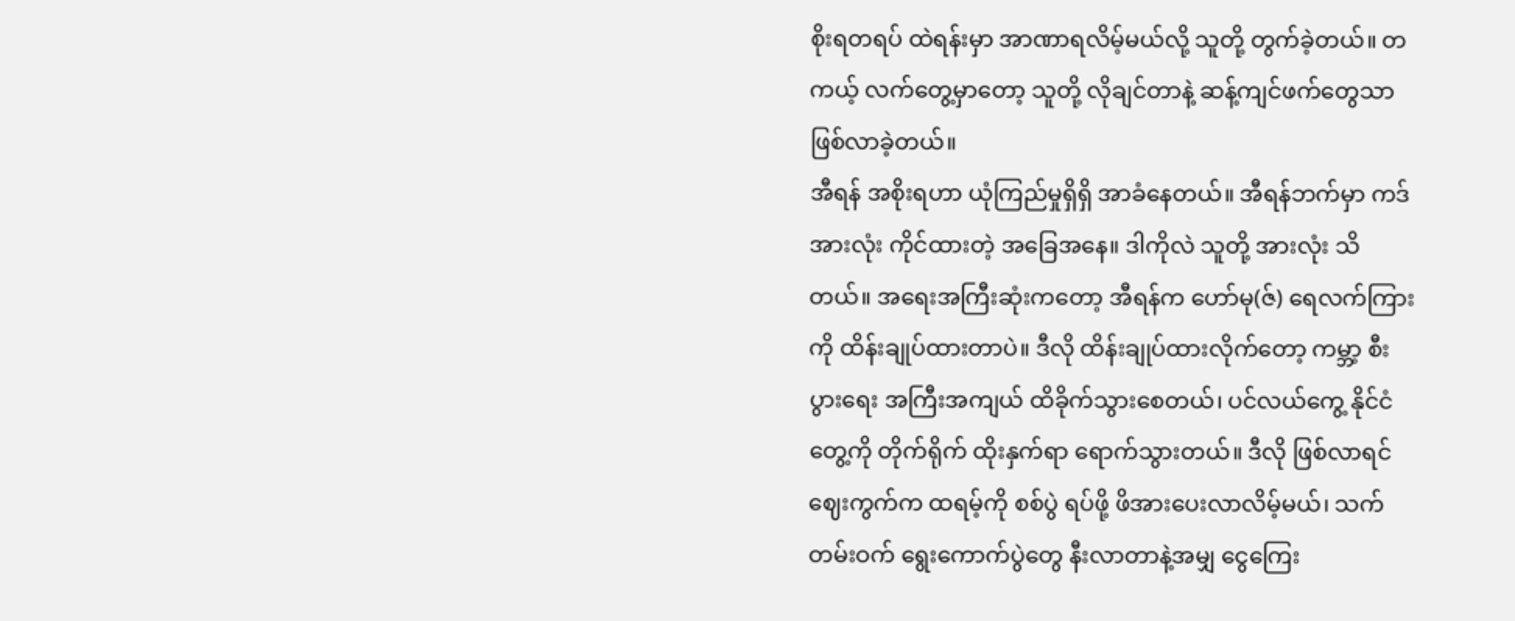စိုးရတရပ် ထဲရန်းမှာ အာဏာရလိမ့်မယ်လို့ သူတို့ တွက်ခဲ့တယ်။ တကယ့် လက်တွေ့မှာတော့ သူတို့ လိုချင်တာနဲ့ ဆန့်ကျင်ဖက်တွေသာ ဖြစ်လာခဲ့တယ်။
အီရန် အစိုးရဟာ ယုံကြည်မှုရှိရှိ အာခံနေတယ်။ အီရန်ဘက်မှာ ကဒ် အားလုံး ကိုင်ထားတဲ့ အခြေအနေ။ ဒါကိုလဲ သူတို့ အားလုံး သိတယ်။ အရေးအကြီးဆုံးကတော့ အီရန်က ဟော်မု(ဇ်) ရေလက်ကြားကို ထိန်းချုပ်ထားတာပဲ။ ဒီလို ထိန်းချုပ်ထားလိုက်တော့ ကမ္ဘာ့ စီးပွားရေး အကြီးအကျယ် ထိခိုက်သွားစေတယ်၊ ပင်လယ်ကွေ့ နိုင်ငံတွေ့ကို တိုက်ရိုက် ထိုးနှက်ရာ ရောက်သွားတယ်။ ဒီလို ဖြစ်လာရင် ဈေးကွက်က ထရမ့်ကို စစ်ပွဲ ရပ်ဖို့ ဖိအားပေးလာလိမ့်မယ်၊ သက်တမ်းဝက် ရွေးကောက်ပွဲတွေ နီးလာတာနဲ့အမျှ ငွေကြေး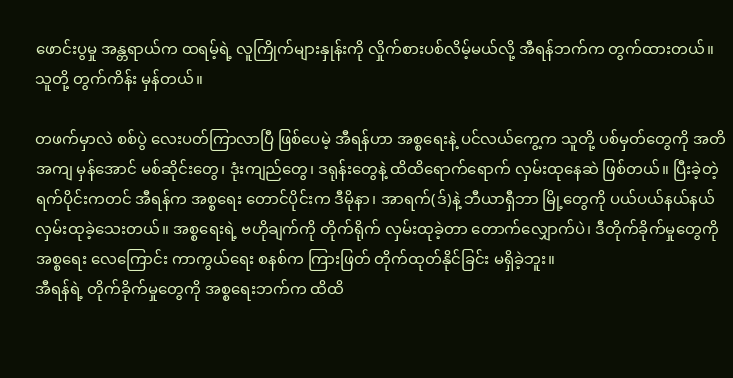ဖောင်းပွမှု အန္တရာယ်က ထရမ့်ရဲ့ လူကြိုက်များနှုန်းကို လှိုက်စားပစ်လိမ့်မယ်လို့ အီရန်ဘက်က တွက်ထားတယ်။ သူတို့ တွက်ကိန်း မှန်တယ်။

တဖက်မှာလဲ စစ်ပွဲ လေးပတ်ကြာလာပြီ ဖြစ်ပေမဲ့ အီရန်ဟာ အစ္စရေးနဲ့ ပင်လယ်ကွေ့က သူတို့ ပစ်မှတ်တွေကို အတိအကျ မှန်အောင် မစ်ဆိုင်းတွေ၊ ဒုံးကျည်တွေ၊ ဒရုန်းတွေနဲ့ ထိထိရောက်ရောက် လှမ်းထုနေဆဲ ဖြစ်တယ်။ ပြီးခဲ့တဲ့ ရက်ပိုင်းကတင် အီရန်က အစ္စရေး တောင်ပိုင်းက ဒီမိုနာ၊ အာရက်(ဒ်)နဲ့ ဘီယာရှီဘာ မြို့တွေကို ပယ်ပယ်နယ်နယ် လှမ်းထုခဲ့သေးတယ်။ အစ္စရေးရဲ့ ဗဟိုချက်ကို တိုက်ရိုက် လှမ်းထုခဲ့တာ တောက်လျှောက်ပဲ၊ ဒီတိုက်ခိုက်မှုတွေကို အစ္စရေး လေကြောင်း ကာကွယ်ရေး စနစ်က ကြားဖြတ် တိုက်ထုတ်နိုင်ခြင်း မရှိခဲ့ဘူး။
အီရန်ရဲ့ တိုက်ခိုက်မှုတွေကို အစ္စရေးဘက်က ထိထိ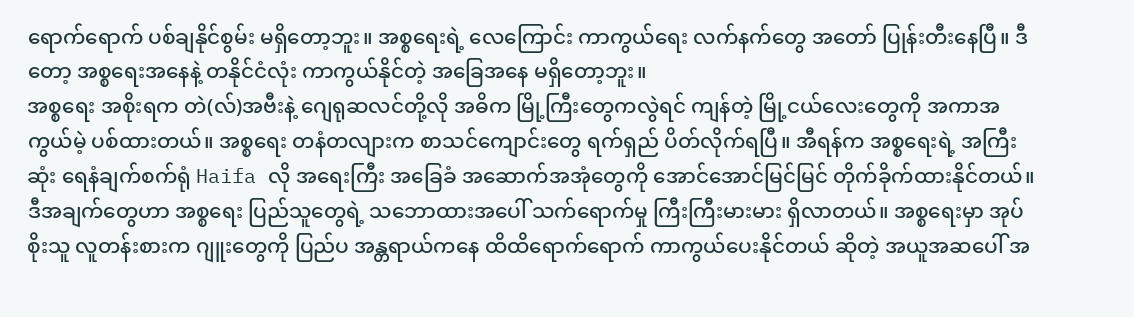ရောက်ရောက် ပစ်ချနိုင်စွမ်း မရှိတော့ဘူး။ အစ္စရေးရဲ့ လေကြောင်း ကာကွယ်ရေး လက်နက်တွေ အတော် ပြုန်းတီးနေပြီ။ ဒီတော့ အစ္စရေးအနေနဲ့ တနိုင်ငံလုံး ကာကွယ်နိုင်တဲ့ အခြေအနေ မရှိတော့ဘူး။
အစ္စရေး အစိုးရက တဲ(လ်)အဗီးနဲ့ ဂျေရုဆလင်တို့လို အဓိက မြို့ကြီးတွေကလွဲရင် ကျန်တဲ့ မြို့ငယ်လေးတွေကို အကာအကွယ်မဲ့ ပစ်ထားတယ်။ အစ္စရေး တနံတလျားက စာသင်ကျောင်းတွေ ရက်ရှည် ပိတ်လိုက်ရပြီ။ အီရန်က အစ္စရေးရဲ့ အကြီးဆုံး ရေနံချက်စက်ရုံ Haifa လို အရေးကြီး အခြေခံ အဆောက်အအုံတွေကို အောင်အောင်မြင်မြင် တိုက်ခိုက်ထားနိုင်တယ်။ ဒီအချက်တွေဟာ အစ္စရေး ပြည်သူတွေရဲ့ သဘောထားအပေါ် သက်ရောက်မှု ကြီးကြီးမားမား ရှိလာတယ်။ အစ္စရေးမှာ အုပ်စိုးသူ လူတန်းစားက ဂျူးတွေကို ပြည်ပ အန္တရာယ်ကနေ ထိထိရောက်ရောက် ကာကွယ်ပေးနိုင်တယ် ဆိုတဲ့ အယူအဆပေါ် အ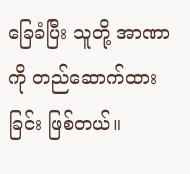ခြေခံပြီး သူတို့ အာဏာကို တည်ဆောက်ထားခြင်း ဖြစ်တယ်။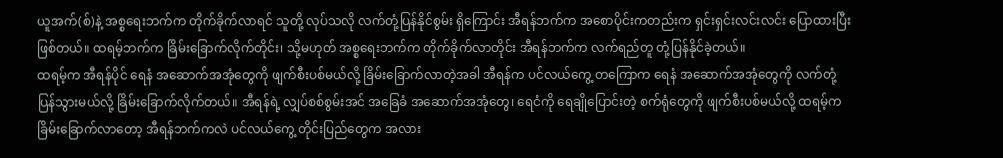ယူအက်(စ်)နဲ့ အစ္စရေးဘက်က တိုက်ခိုက်လာရင် သူတို့ လုပ်သလို လက်တုံ့ပြန်နိုင်စွမ်း ရှိကြောင်း အီရန်ဘက်က အစောပိုင်းကတည်းက ရှင်းရှင်းလင်းလင်း ပြောထားပြီး ဖြစ်တယ်။ ထရမ့်ဘက်က ခြိမ်းခြောက်လိုက်တိုင်း၊ သို့မဟုတ် အစ္စရေးဘက်က တိုက်ခိုက်လာတိုင်း အီရန်ဘက်က လက်ရည်တူ တုံ့ပြန်နိုင်ခဲ့တယ်။
ထရမ့်က အီရန်ပိုင် ရေနံ အဆောက်အအုံတွေကို ဖျက်စီးပစ်မယ်လို့ ခြိမ်းခြောက်လာတဲ့အခါ အီရန်က ပင်လယ်ကွေ့ တကြောက ရေနံ အဆောက်အအုံတွေကို လက်တုံ့ပြန်သွားမယ်လို့ ခြိမ်းခြောက်လိုက်တယ်။ အီရန်ရဲ့ လျှပ်စစ်စွမ်းအင် အခြေခံ အဆောက်အအုံတွေ၊ ရေငံကို ရေချိုပြောင်းတဲ့ စက်ရုံတွေကို ဖျက်စီးပစ်မယ်လို့ ထရမ့်က ခြိမ်းခြောက်လာတော့ အီရန်ဘက်ကလဲ ပင်လယ်ကွေ့ တိုင်းပြည်တွေက အလား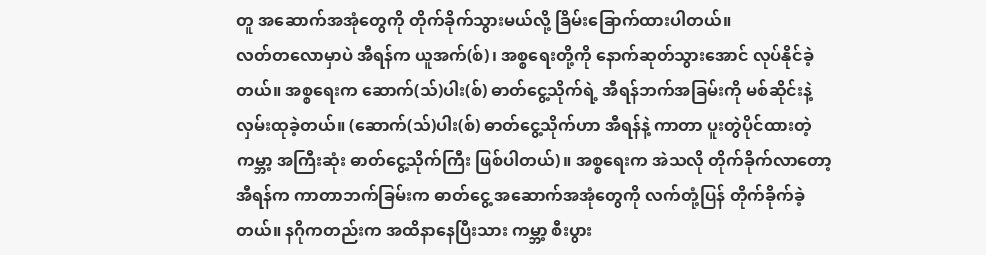တူ အဆောက်အအုံတွေကို တိုက်ခိုက်သွားမယ်လို့ ခြိမ်းခြောက်ထားပါတယ်။
လတ်တလောမှာပဲ အီရန်က ယူအက်(စ်)၊ အစ္စရေးတို့ကို နောက်ဆုတ်သွားအောင် လုပ်နိုင်ခဲ့တယ်။ အစ္စရေးက ဆောက်(သ်)ပါး(စ်) ဓာတ်ငွေ့သိုက်ရဲ့ အီရန်ဘက်အခြမ်းကို မစ်ဆိုင်းနဲ့ လှမ်းထုခဲ့တယ်။ (ဆောက်(သ်)ပါး(စ်) ဓာတ်ငွေ့သိုက်ဟာ အီရန်နဲ့ ကာတာ ပူးတွဲပိုင်ထားတဲ့ ကမ္ဘာ့ အကြီးဆုံး ဓာတ်ငွေ့သိုက်ကြီး ဖြစ်ပါတယ်)။ အစ္စရေးက အဲသလို တိုက်ခိုက်လာတော့ အီရန်က ကာတာဘက်ခြမ်းက ဓာတ်ငွေ့ အဆောက်အအုံတွေကို လက်တုံ့ပြန် တိုက်ခိုက်ခဲ့တယ်။ နဂိုကတည်းက အထိနာနေပြီးသား ကမ္ဘာ့ စီးပွား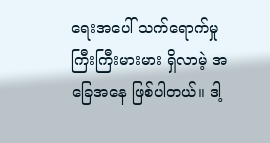ရေးအပေါ် သက်ရောက်မှု ကြီးကြီးမားမား ရှိလာမဲ့ အခြေအနေ ဖြစ်ပါတယ်။ ဒါ့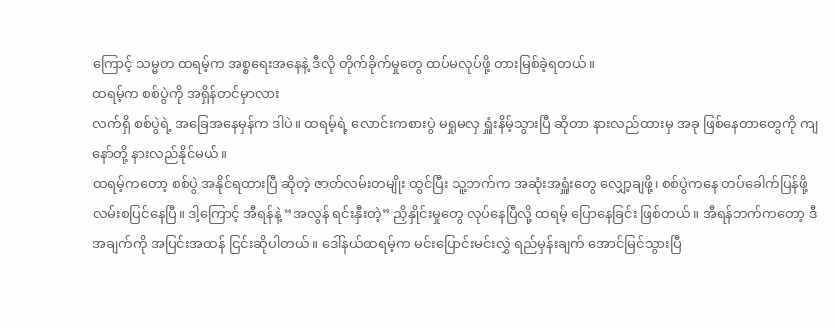ကြောင့် သမ္မတ ထရမ့်က အစ္စရေးအနေနဲ့ ဒီလို တိုက်ခိုက်မှုတွေ ထပ်မလုပ်ဖို့ တားမြစ်ခဲ့ရတယ်။
ထရမ့်က စစ်ပွဲကို အရှိန်တင်မှာလား
လက်ရှိ စစ်ပွဲရဲ့ အခြေအနေမှန်က ဒါပဲ။ ထရမ့်ရဲ့ လောင်းကစားပွဲ မရှုမလှ ရှူံးနိမ့်သွားပြီ ဆိုတာ နားလည်ထားမှ အခု ဖြစ်နေတာတွေကို ကျနော်တို့ နားလည်နိုင်မယ်။
ထရမ့်ကတော့ စစ်ပွဲ အနိုင်ရထားပြီ ဆိုတဲ့ ဇာတ်လမ်းတမျိုး ထွင်ပြီး သူ့ဘက်က အဆုံးအရှူံးတွေ လျှော့ချဖို့၊ စစ်ပွဲကနေ တပ်ခေါက်ပြန်ဖို့ လမ်းစပြင်နေပြီ။ ဒါ့ကြောင့် အီရန်နဲ့ “အလွန် ရင်းနှီးတဲ့” ညှိနှိုင်းမှုတွေ လုပ်နေပြီလို့ ထရမ့် ပြောနေခြင်း ဖြစ်တယ်။ အီရန်ဘက်ကတော့ ဒီအချက်ကို အပြင်းအထန် ငြင်းဆိုပါတယ်။ ဒေါ်နယ်ထရမ့်က မင်းပြောင်းမင်းလွှဲ ရည်မှန်းချက် အောင်မြင်သွားပြီ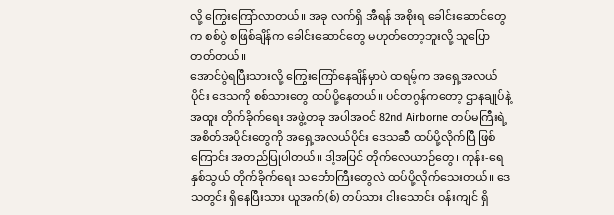လို့ ကြွေးကြော်လာတယ်။ အခု လက်ရှိ အီရန် အစိုးရ ခေါင်းဆောင်တွေက စစ်ပွဲ စဖြစ်ချိန်က ခေါင်းဆောင်တွေ မဟုတ်တော့ဘူးလို့ သူပြောတတ်တယ်။
အောင်ပွဲရပြီးသားလို့ ကြွေးကြော်နေချိန်မှာပဲ ထရမ့်က အရှေ့အလယ်ပိုင်း ဒေသကို စစ်သားတွေ ထပ်ပို့နေတယ်။ ပင်တဂွန်ကတော့ ဌာနချုပ်နဲ့ အထူး တိုက်ခိုက်ရေး အဖွဲ့တခု အပါအဝင် 82nd Airborne တပ်မကြီးရဲ့ အစိတ်အပိုင်းတွေကို အရှေ့အလယ်ပိုင်း ဒေသဆီ ထပ်ပို့လိုက်ပြီ ဖြစ်ကြောင်း အတည်ပြုပါတယ်။ ဒါ့အပြင် တိုက်လေယာဉ်တွေ၊ ကုန်း-ရေ နှစ်သွယ် တိုက်ခိုက်ရေး သင်္ဘောကြီးတွေလဲ ထပ်ပို့လိုက်သေးတယ်။ ဒေသတွင်း ရှိနေပြီးသား ယူအက်(စ်) တပ်သား ငါးသောင်း ဝန်းကျင် ရှိ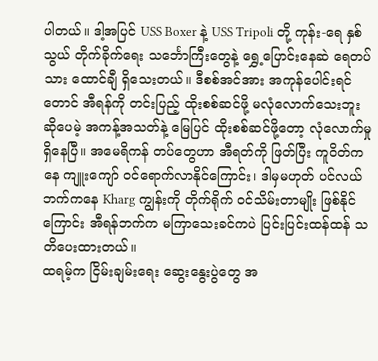ပါတယ်။ ဒါ့အပြင် USS Boxer နဲ့ USS Tripoli တို့ ကုန်း-ရေ နှစ်သွယ် တိုက်ခိုက်ရေး သင်္ဘောကြီးတွေနဲ့ ရွှေ့ပြောင်းနေဆဲ ရေတပ်သား ထောင်ချီ ရှိသေးတယ်။ ဒီစစ်အင်အား အကုန်ပေါင်းရင်တောင် အီရန်ကို တင်းပြည့် ထိုးစစ်ဆင်ဖို့ မလုံလောက်သေးဘူး ဆိုပေမဲ့ အကန့်အသတ်နဲ့ မြေပြင် ထိုးစစ်ဆင်ဖို့တော့ လုံလောက်မှု ရှိနေပြီ။ အမေရိကန် တပ်တွေဟာ အီရတ်ကို ဖြတ်ပြီး ကူဝိတ်ကနေ ကျူးကျော် ဝင်ရောက်လာနိုင်ကြောင်း၊ ဒါမှမဟုတ် ပင်လယ်ဘက်ကနေ Kharg ကျွန်းကို တိုက်ရိုက် ဝင်သိမ်းတာမျိုး ဖြစ်နိုင်ကြောင်း အီရန်ဘက်က မကြာသေးခင်ကပဲ ပြင်းပြင်းထန်ထန် သတိပေးထားတယ်။
ထရမ့်က ငြိမ်းချမ်းရေး ဆွေးနွေးပွဲတွေ အ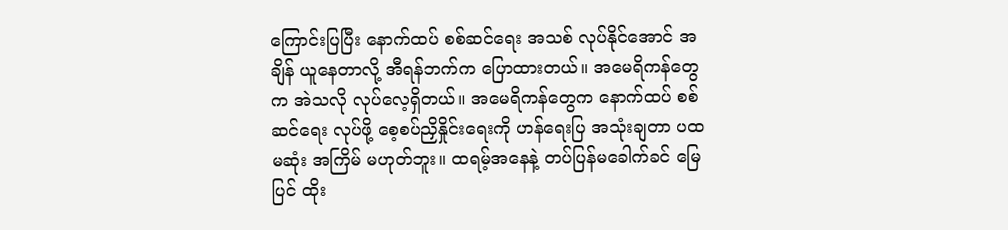ကြောင်းပြပြီး နောက်ထပ် စစ်ဆင်ရေး အသစ် လုပ်နိုင်အောင် အချိန် ယူနေတာလို့ အီရန်ဘက်က ပြောထားတယ်။ အမေရိကန်တွေက အဲသလို လုပ်လေ့ရှိတယ်။ အမေရိကန်တွေက နောက်ထပ် စစ်ဆင်ရေး လုပ်ဖို့ စေ့စပ်ညှိနှိုင်းရေးကို ဟန်ရေးပြ အသုံးချတာ ပထမဆုံး အကြိမ် မဟုတ်ဘူး။ ထရမ့်အနေနဲ့ တပ်ပြန်မခေါက်ခင် မြေပြင် ထိုး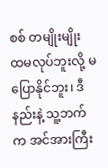စစ် တမျိုးမျိုး ထမလုပ်ဘူးလို့ မပြောနိုင်ဘူး၊ ဒီနည်းနဲ့ သူ့ဘက်က အင်အားကြီး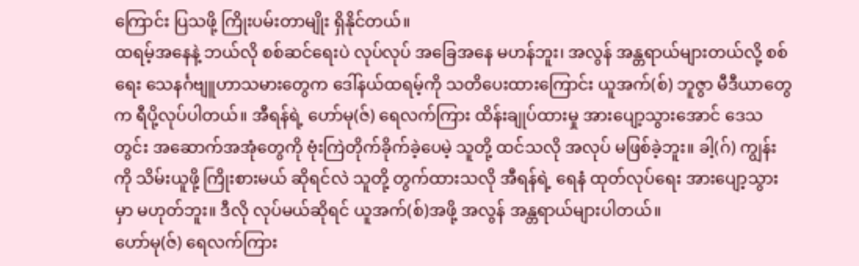ကြောင်း ပြသဖို့ ကြိုးပမ်းတာမျိုး ရှိနိုင်တယ်။
ထရမ့်အနေနဲ့ ဘယ်လို စစ်ဆင်ရေးပဲ လုပ်လုပ် အခြေအနေ မဟန်ဘူး၊ အလွန် အန္တရာယ်များတယ်လို့ စစ်ရေး သေနင်္ဂဗျူဟာသမားတွေက ဒေါ်နယ်ထရမ့်ကို သတိပေးထားကြောင်း ယူအက်(စ်) ဘူဇွာ မီဒီယာတွေက ရီပို့လုပ်ပါတယ်။ အီရန်ရဲ့ ဟော်မု(ဇ်) ရေလက်ကြား ထိန်းချုပ်ထားမှု အားပျော့သွားအောင် ဒေသတွင်း အဆောက်အအုံတွေကို ဗုံးကြဲတိုက်ခိုက်ခဲ့ပေမဲ့ သူတို့ ထင်သလို အလုပ် မဖြစ်ခဲ့ဘူး။ ခါ့(ဂ်) ကျွန်းကို သိမ်းယူဖို့ ကြိုးစားမယ် ဆိုရင်လဲ သူတို့ တွက်ထားသလို အီရန်ရဲ့ ရေနံ ထုတ်လုပ်ရေး အားပျော့သွားမှာ မဟုတ်ဘူး။ ဒီလို လုပ်မယ်ဆိုရင် ယူအက်(စ်)အဖို့ အလွန် အန္တရာယ်များပါတယ်။
ဟော်မု(ဇ်) ရေလက်ကြား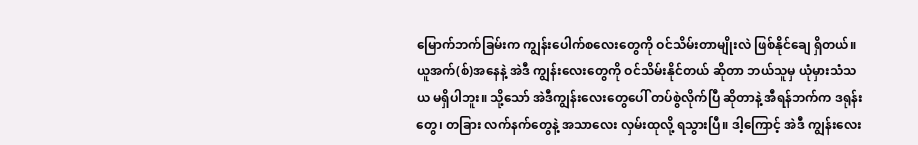မြောက်ဘက်ခြမ်းက ကျွန်းပေါက်စလေးတွေကို ဝင်သိမ်းတာမျိုးလဲ ဖြစ်နိုင်ချေ ရှိတယ်။ ယူအက်(စ်)အနေနဲ့ အဲဒီ ကျွန်းလေးတွေကို ဝင်သိမ်းနိုင်တယ် ဆိုတာ ဘယ်သူမှ ယုံမှားသံသယ မရှိပါဘူး။ သို့သော် အဲဒီကျွန်းလေးတွေပေါ် တပ်စွဲလိုက်ပြီ ဆိုတာနဲ့ အီရန်ဘက်က ဒရုန်းတွေ၊ တခြား လက်နက်တွေနဲ့ အသာလေး လှမ်းထုလို့ ရသွားပြီ။ ဒါ့ကြောင့် အဲဒီ ကျွန်းလေး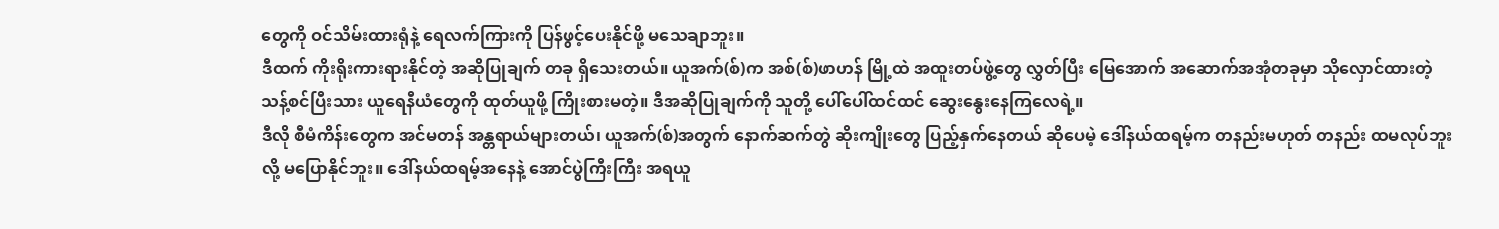တွေကို ဝင်သိမ်းထားရုံနဲ့ ရေလက်ကြားကို ပြန်ဖွင့်ပေးနိုင်ဖို့ မသေချာဘူး။
ဒီထက် ကိုးရိုးကားရားနိုင်တဲ့ အဆိုပြုချက် တခု ရှိသေးတယ်။ ယူအက်(စ်)က အစ်(စ်)ဖာဟန် မြို့ထဲ အထူးတပ်ဖွဲ့တွေ လွှတ်ပြီး မြေအောက် အဆောက်အအုံတခုမှာ သိုလှောင်ထားတဲ့ သန့်စင်ပြီးသား ယူရေနီယံတွေကို ထုတ်ယူဖို့ ကြိုးစားမတဲ့။ ဒီအဆိုပြုချက်ကို သူတို့ ပေါ်ပေါ်ထင်ထင် ဆွေးနွေးနေကြလေရဲ့။
ဒီလို စီမံကိန်းတွေက အင်မတန် အန္တရာယ်များတယ်၊ ယူအက်(စ်)အတွက် နောက်ဆက်တွဲ ဆိုးကျိုးတွေ ပြည့်နှက်နေတယ် ဆိုပေမဲ့ ဒေါ်နယ်ထရမ့်က တနည်းမဟုတ် တနည်း ထမလုပ်ဘူးလို့ မပြောနိုင်ဘူး။ ဒေါ်နယ်ထရမ့်အနေနဲ့ အောင်ပွဲကြီးကြီး အရယူ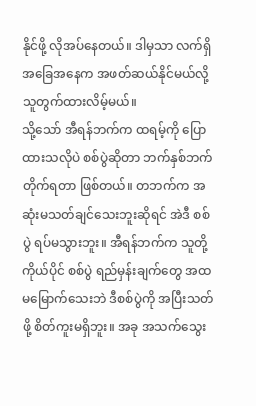နိုင်ဖို့ လိုအပ်နေတယ်။ ဒါမှသာ လက်ရှိ အခြေအနေက အဖတ်ဆယ်နိုင်မယ်လို့ သူတွက်ထားလိမ့်မယ်။
သို့သော် အီရန်ဘက်က ထရမ့်ကို ပြောထားသလိုပဲ စစ်ပွဲဆိုတာ ဘက်နှစ်ဘက် တိုက်ရတာ ဖြစ်တယ်။ တဘက်က အဆုံးမသတ်ချင်သေးဘူးဆိုရင် အဲဒီ စစ်ပွဲ ရပ်မသွားဘူး။ အီရန်ဘက်က သူတို့ကိုယ်ပိုင် စစ်ပွဲ ရည်မှန်းချက်တွေ အထမမြောက်သေးဘဲ ဒီစစ်ပွဲကို အပြီးသတ်ဖို့ စိတ်ကူးမရှိဘူး။ အခု အသက်သွေး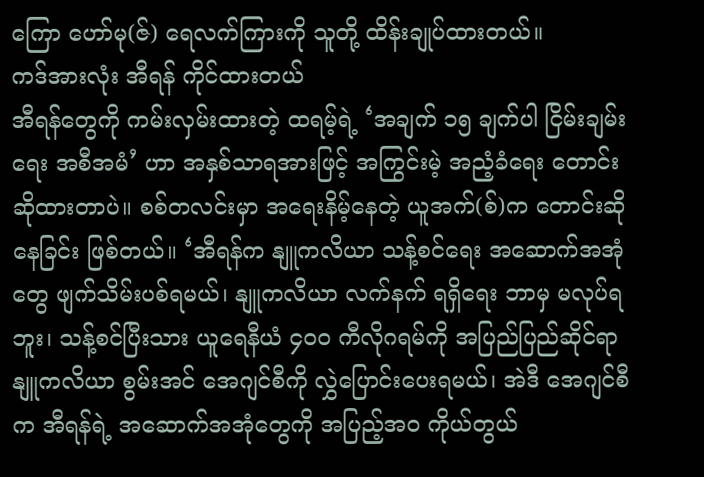ကြော ဟော်မု(ဇ်) ရေလက်ကြားကို သူတို့ ထိန်းချုပ်ထားတယ်။
ကဒ်အားလုံး အီရန် ကိုင်ထားတယ်
အီရန်တွေကို ကမ်းလှမ်းထားတဲ့ ထရမ့်ရဲ့ ‘အချက် ၁၅ ချက်ပါ ငြိမ်းချမ်းရေး အစီအမံ’ ဟာ အနှစ်သာရအားဖြင့် အကြွင်းမဲ့ အညံ့ခံရေး တောင်းဆိုထားတာပဲ။ စစ်တလင်းမှာ အရေးနိမ့်နေတဲ့ ယူအက်(စ်)က တောင်းဆိုနေခြင်း ဖြစ်တယ်။ ‘အီရန်က နျူကလိယာ သန့်စင်ရေး အဆောက်အအုံတွေ ဖျက်သိမ်းပစ်ရမယ်၊ နျူကလိယာ လက်နက် ရရှိရေး ဘာမှ မလုပ်ရဘူး၊ သန့်စင်ပြီးသား ယူရေနီယံ ၄၀၀ ကီလိုဂရမ်ကို အပြည်ပြည်ဆိုင်ရာ နျူကလိယာ စွမ်းအင် အေဂျင်စီကို လွှဲပြောင်းပေးရမယ်၊ အဲဒီ အေဂျင်စီက အီရန်ရဲ့ အဆောက်အအုံတွေကို အပြည့်အဝ ကိုယ်တွယ်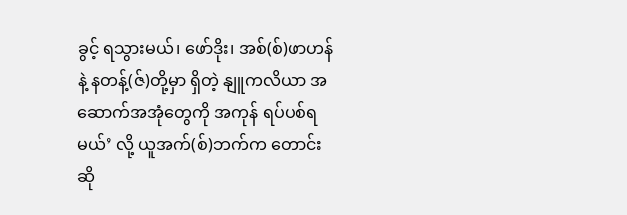ခွင့် ရသွားမယ်၊ ဖော်ဒိုး၊ အစ်(စ်)ဖာဟန်နဲ့ နတန့်(ဇ်)တို့မှာ ရှိတဲ့ နျူကလိယာ အဆောက်အအုံတွေကို အကုန် ရပ်ပစ်ရမယ်’ လို့ ယူအက်(စ်)ဘက်က တောင်းဆို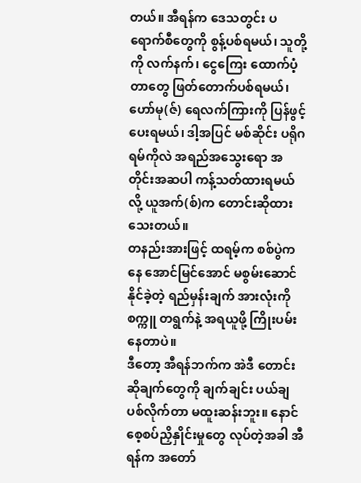တယ်။ အီရန်က ဒေသတွင်း ပရောက်စီတွေကို စွန့်ပစ်ရမယ်၊ သူတို့ကို လက်နက်၊ ငွေကြေး ထောက်ပံ့တာတွေ ဖြတ်တောက်ပစ်ရမယ်၊ ဟော်မု(ဇ်) ရေလက်ကြားကို ပြန်ဖွင့်ပေးရမယ်၊ ဒါ့အပြင် မစ်ဆိုင်း ပရိုဂရမ်ကိုလဲ အရည်အသွေးရော အတိုင်းအဆပါ ကန့်သတ်ထားရမယ်လို့ ယူအက်(စ်)က တောင်းဆိုထားသေးတယ်။
တနည်းအားဖြင့် ထရမ့်က စစ်ပွဲကနေ အောင်မြင်အောင် မစွမ်းဆောင်နိုင်ခဲ့တဲ့ ရည်မှန်းချက် အားလုံးကို စက္ကူ တရွက်နဲ့ အရယူဖို့ ကြိုးပမ်းနေတာပဲ။
ဒီတော့ အီရန်ဘက်က အဲဒီ တောင်းဆိုချက်တွေကို ချက်ချင်း ပယ်ချပစ်လိုက်တာ မထူးဆန်းဘူး။ နောင် စေ့စပ်ညှိနှိုင်းမှုတွေ လုပ်တဲ့အခါ အီရန်က အတော်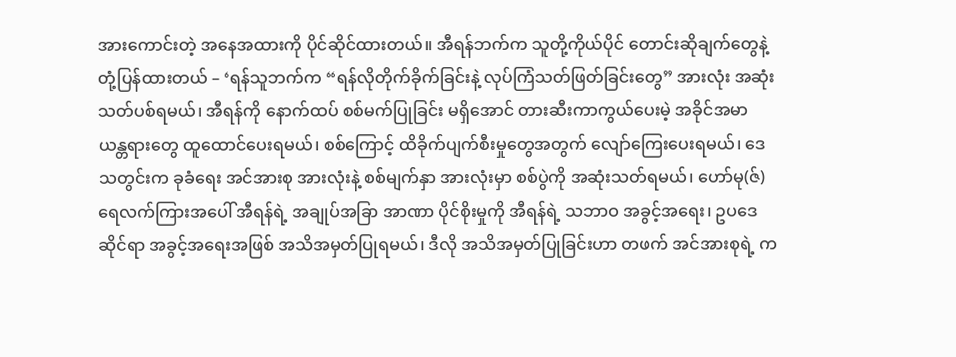အားကောင်းတဲ့ အနေအထားကို ပိုင်ဆိုင်ထားတယ်။ အီရန်ဘက်က သူတို့ကိုယ်ပိုင် တောင်းဆိုချက်တွေနဲ့ တုံ့ပြန်ထားတယ် – ‘ရန်သူဘက်က “ရန်လိုတိုက်ခိုက်ခြင်းနဲ့ လုပ်ကြံသတ်ဖြတ်ခြင်းတွေ” အားလုံး အဆုံးသတ်ပစ်ရမယ်၊ အီရန်ကို နောက်ထပ် စစ်မက်ပြုခြင်း မရှိအောင် တားဆီးကာကွယ်ပေးမဲ့ အခိုင်အမာ ယန္တရားတွေ ထူထောင်ပေးရမယ်၊ စစ်ကြောင့် ထိခိုက်ပျက်စီးမှုတွေအတွက် လျော်ကြေးပေးရမယ်၊ ဒေသတွင်းက ခုခံရေး အင်အားစု အားလုံးနဲ့ စစ်မျက်နှာ အားလုံးမှာ စစ်ပွဲကို အဆုံးသတ်ရမယ်၊ ဟော်မု(ဇ်) ရေလက်ကြားအပေါ် အီရန်ရဲ့ အချုပ်အခြာ အာဏာ ပိုင်စိုးမှုကို အီရန်ရဲ့ သဘာဝ အခွင့်အရေး၊ ဥပဒေဆိုင်ရာ အခွင့်အရေးအဖြစ် အသိအမှတ်ပြုရမယ်၊ ဒီလို အသိအမှတ်ပြုခြင်းဟာ တဖက် အင်အားစုရဲ့ က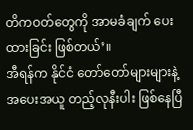တိကဝတ်တွေကို အာမခံချက် ပေးထားခြင်း ဖြစ်တယ်’။
အီရန်က နိုင်ငံ တော်တော်များများနဲ့ အပေးအယူ တည့်လုနီးပါး ဖြစ်နေပြီ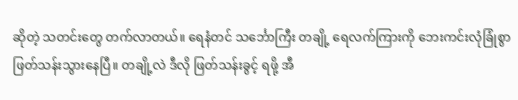ဆိုတဲ့ သတင်းတွေ တက်လာတယ်။ ရေနံတင် သင်္ဘောကြီး တချို့ ရေလက်ကြားကို ဘေးကင်းလုံခြုံစွာ ဖြတ်သန်းသွားနေပြီ။ တချို့လဲ ဒီလို ဖြတ်သန်းခွင့် ရဖို့ အီ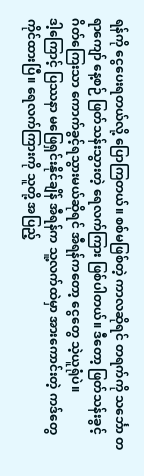ရန်ကို ငွေပေးရတယ်လို့ ပြောကြတယ်။ စစ်မဖြစ်တဲ့ ကာလဆိုရင် တရက်ကို သင်္ဘော တရာကျော် နေ့စဉ် ဖြတ်သန်းသွားတဲ့ ရေလက်ကြား ဖြစ်ပါတယ်။ ဒီတော့ ဖြတ်သန်းခွင့် ဂိတ်ကြေးသာ ကောက်ခွင့်ရသွားမယ်ဆိုရင် အီရန်ကတော့ ငွေတွေ သဲ့ယူရုံပဲ။
ဒါ့ကြောင့် ပြဿနာ မဖြေရှင်းနိုင်ချိန် အီရန်က သူ့လက်ထဲမှာ အားကောင်းတဲ့ ကဒ်တွေ ကိုင်ထားပြီ။ ရေလက်ကြားကို သူတို့ အပြည့်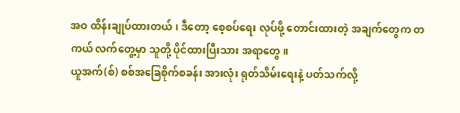အဝ ထိန်းချုပ်ထားတယ်၊ ဒီတော့ စေ့စပ်ရေး လုပ်ဖို့ တောင်းထားတဲ့ အချက်တွေက တကယ် လက်တွေ့မှာ သူတို့ ပိုင်ထားပြီးသား အရာတွေ။
ယူအက်(စ်) စစ်အခြေစိုက်စခန်း အားလုံး ရုတ်သိမ်းရေးနဲ့ ပတ်သက်လို့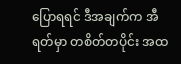ပြောရရင် ဒီအချက်က အီရတ်မှာ တစိတ်တပိုင်း အထ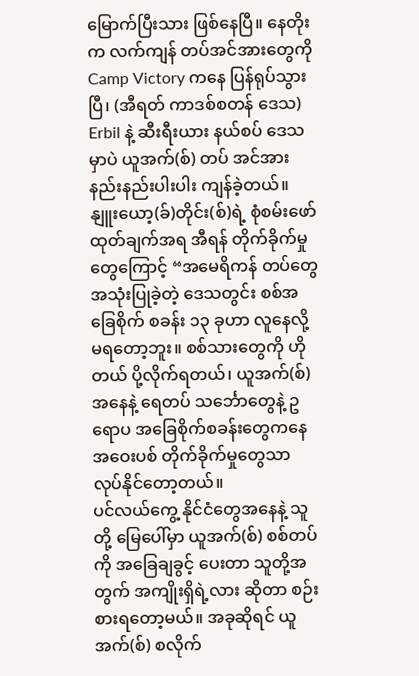မြောက်ပြီးသား ဖြစ်နေပြီ။ နေတိုးက လက်ကျန် တပ်အင်အားတွေကို Camp Victory ကနေ ပြန်ရုပ်သွားပြီ၊ (အီရတ် ကာဒစ်စတန် ဒေသ) Erbil နဲ့ ဆီးရီးယား နယ်စပ် ဒေသမှာပဲ ယူအက်(စ်) တပ် အင်အား နည်းနည်းပါးပါး ကျန်ခဲ့တယ်။
နျူးယော့(ခ်)တိုင်း(စ်)ရဲ့ စုံစမ်းဖော်ထုတ်ချက်အရ အီရန် တိုက်ခိုက်မှုတွေကြောင့် “အမေရိကန် တပ်တွေ အသုံးပြုခဲ့တဲ့ ဒေသတွင်း စစ်အခြေစိုက် စခန်း ၁၃ ခုဟာ လူနေလို့ မရတော့ဘူး။ စစ်သားတွေကို ဟိုတယ် ပို့လိုက်ရတယ်၊ ယူအက်(စ်)အနေနဲ့ ရေတပ် သင်္ဘောတွေနဲ့ ဥရောပ အခြေစိုက်စခန်းတွေကနေ အဝေးပစ် တိုက်ခိုက်မှုတွေသာ လုပ်နိုင်တော့တယ်။
ပင်လယ်ကွေ့ နိုင်ငံတွေအနေနဲ့ သူတို့ မြေပေါ်မှာ ယူအက်(စ်) စစ်တပ်ကို အခြေချခွင့် ပေးတာ သူတို့အတွက် အကျိုးရှိရဲ့လား ဆိုတာ စဉ်းစားရတော့မယ်။ အခုဆိုရင် ယူအက်(စ်) စလိုက်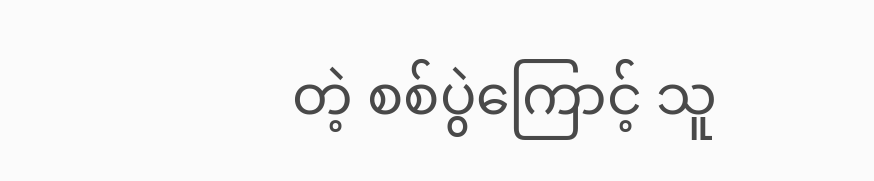တဲ့ စစ်ပွဲကြောင့် သူ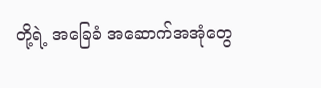တို့ရဲ့ အခြေခံ အဆောက်အအုံတွေ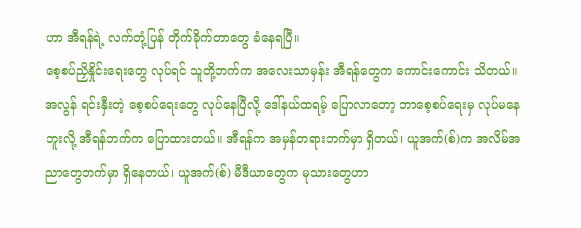ဟာ အီရန်ရဲ့ လက်တုံ့ပြန် တိုက်ခိုက်တာတွေ ခံနေရပြီ။
စေ့စပ်ညှိနှိုင်းရေးတွေ လုပ်ရင် သူတို့ဘက်က အလေးသာမှန်း အီရန်တွေက ကောင်းကောင်း သိတယ်။ အလွန် ရင်းနှီးတဲ့ စေ့စပ်ရေးတွေ လုပ်နေပြီလို့ ဒေါ်နယ်ထရမ့် ပြောလာတော့ ဘာစေ့စပ်ရေးမှ လုပ်မနေဘူးလို့ အီရန်ဘက်က ပြောထားတယ်။ အီရန်က အမှန်တရားဘက်မှာ ရှိတယ်၊ ယူအက်(စ်)က အလိမ်အညာတွေဘက်မှာ ရှိနေတယ်၊ ယူအက်(စ်) မီဒီယာတွေက မုသားတွေဟာ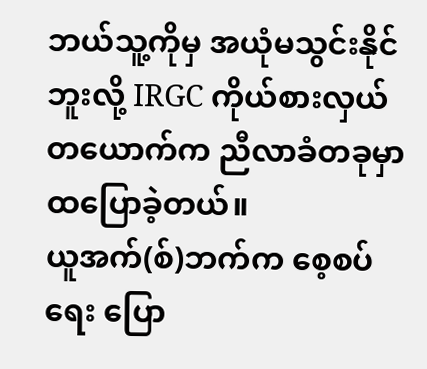ဘယ်သူ့ကိုမှ အယုံမသွင်းနိုင်ဘူးလို့ IRGC ကိုယ်စားလှယ် တယောက်က ညီလာခံတခုမှာ ထပြောခဲ့တယ်။
ယူအက်(စ်)ဘက်က စေ့စပ်ရေး ပြော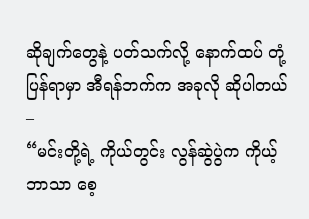ဆိုချက်တွေနဲ့ ပတ်သက်လို့ နောက်ထပ် တုံ့ပြန်ရာမှာ အီရန်ဘက်က အခုလို ဆိုပါတယ် –
“မင်းတို့ရဲ့ ကိုယ်တွင်း လွန်ဆွဲပွဲက ကိုယ့်ဘာသာ စေ့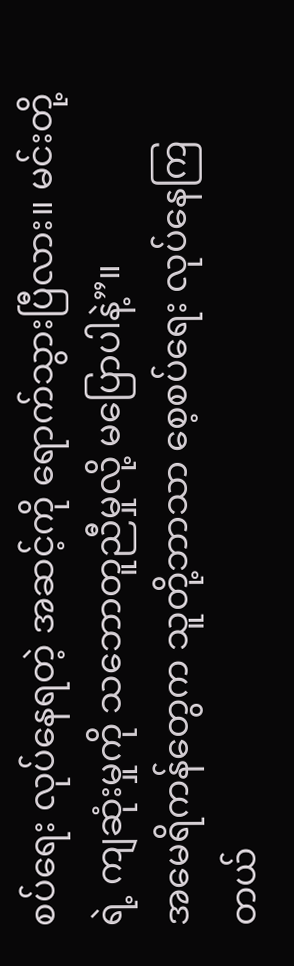စပ်ရေး လုပ်နေရတဲ့ အဆင့်ကို ရောက်သွားပြီလား။ မင်းတို့ရဲ့ ကျဆုံးမှုကို သဘောတူညီမှုလို့ မပြောပါနဲ့”။
အမေရိကန်တွေက သူတို့ဘာသာ စေ့စပ်ရေး လုပ်နေကြတယ်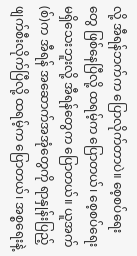လို့ အီရန်ဘက်က ပြောလိုက်တာပဲ။ စေ့စပ်ရေးတွေ ဖြစ်နေပြီလို့ ထရမ့်က ပြောတယ်၊ စေ့စပ်ရေး မရှိသေးဘူးလို့ အီရန်တွေက ပြောတယ်။ ယူအက်(စ်)က အီရန် အဆောက်အအုံတွေကို ရာနှုန်းပြည့် ဖျက်စီးလိုက်ပြီလို့ ထရမ့်က ပြောတယ်၊ အစ္စရေးနဲ့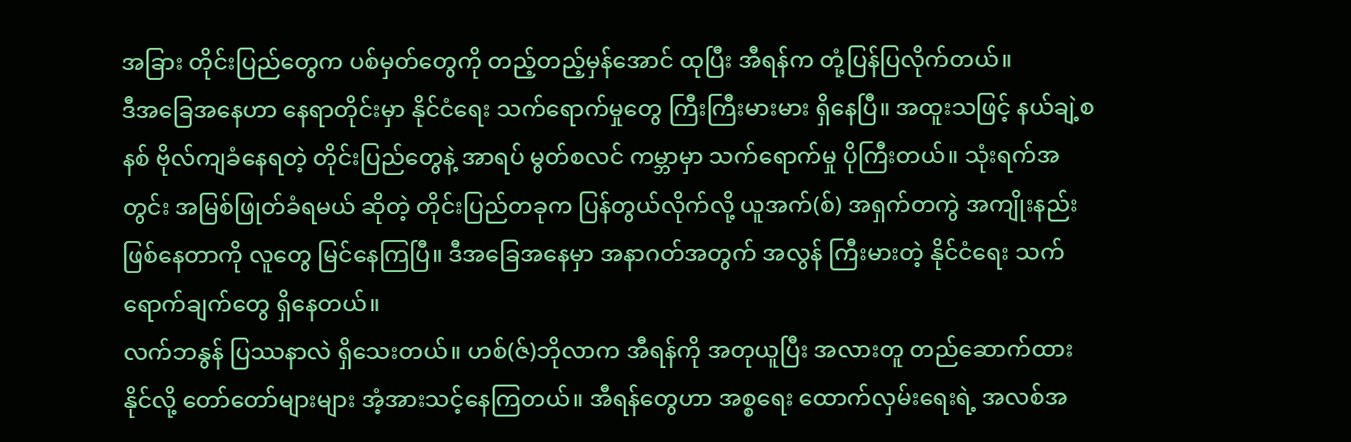အခြား တိုင်းပြည်တွေက ပစ်မှတ်တွေကို တည့်တည့်မှန်အောင် ထုပြီး အီရန်က တုံ့ပြန်ပြလိုက်တယ်။
ဒီအခြေအနေဟာ နေရာတိုင်းမှာ နိုင်ငံရေး သက်ရောက်မှုတွေ ကြီးကြီးမားမား ရှိနေပြီ။ အထူးသဖြင့် နယ်ချဲ့စနစ် ဗိုလ်ကျခံနေရတဲ့ တိုင်းပြည်တွေနဲ့ အာရပ် မွတ်စလင် ကမ္ဘာမှာ သက်ရောက်မှု ပိုကြီးတယ်။ သုံးရက်အတွင်း အမြစ်ဖြုတ်ခံရမယ် ဆိုတဲ့ တိုင်းပြည်တခုက ပြန်တွယ်လိုက်လို့ ယူအက်(စ်) အရှက်တကွဲ အကျိုးနည်း ဖြစ်နေတာကို လူတွေ မြင်နေကြပြီ။ ဒီအခြေအနေမှာ အနာဂတ်အတွက် အလွန် ကြီးမားတဲ့ နိုင်ငံရေး သက်ရောက်ချက်တွေ ရှိနေတယ်။
လက်ဘနွန် ပြဿနာလဲ ရှိသေးတယ်။ ဟစ်(ဇ်)ဘိုလာက အီရန်ကို အတုယူပြီး အလားတူ တည်ဆောက်ထားနိုင်လို့ တော်တော်များများ အံ့အားသင့်နေကြတယ်။ အီရန်တွေဟာ အစ္စရေး ထောက်လှမ်းရေးရဲ့ အလစ်အ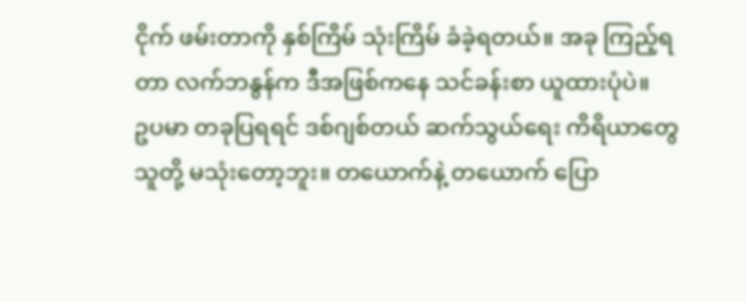ငိုက် ဖမ်းတာကို နှစ်ကြိမ် သုံးကြိမ် ခံခဲ့ရတယ်။ အခု ကြည့်ရတာ လက်ဘနွန်က ဒီအဖြစ်ကနေ သင်ခန်းစာ ယူထားပုံပဲ။
ဥပမာ တခုပြရရင် ဒစ်ဂျစ်တယ် ဆက်သွယ်ရေး ကိရိယာတွေ သူတို့ မသုံးတော့ဘူး။ တယောက်နဲ့ တယောက် ပြော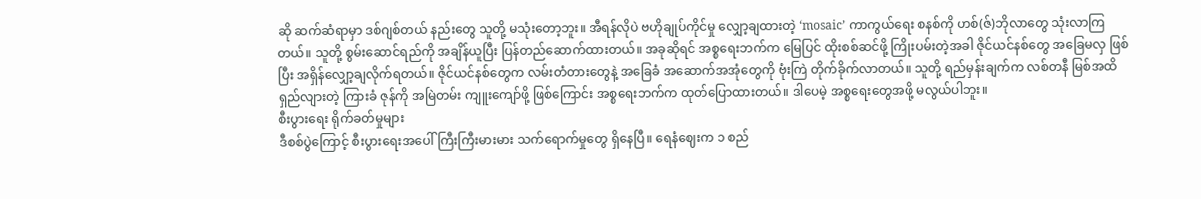ဆို ဆက်ဆံရာမှာ ဒစ်ဂျစ်တယ် နည်းတွေ သူတို့ မသုံးတော့ဘူး။ အီရန်လိုပဲ ဗဟိုချုပ်ကိုင်မှု လျှော့ချထားတဲ့ ‘mosaic’ ကာကွယ်ရေး စနစ်ကို ဟစ်(ဇ်)ဘိုလာတွေ သုံးလာကြတယ်။ သူတို့ စွမ်းဆောင်ရည်ကို အချိန်ယူပြီး ပြန်တည်ဆောက်ထားတယ်။ အခုဆိုရင် အစ္စရေးဘက်က မြေပြင် ထိုးစစ်ဆင်ဖို့ ကြိုးပမ်းတဲ့အခါ ဇိုင်ယင်နစ်တွေ အခြေမလှ ဖြစ်ပြီး အရှိန်လျှော့ချလိုက်ရတယ်။ ဇိုင်ယင်နစ်တွေက လမ်းတံတားတွေနဲ့ အခြေခံ အဆောက်အအုံတွေကို ဗုံးကြဲ တိုက်ခိုက်လာတယ်။ သူတို့ ရည်မှန်းချက်က လစ်တနီ မြစ်အထိ ရှည်လျားတဲ့ ကြားခံ ဇုန်ကို အမြဲတမ်း ကျူးကျော်ဖို့ ဖြစ်ကြောင်း အစ္စရေးဘက်က ထုတ်ပြောထားတယ်။ ဒါပေမဲ့ အစ္စရေးတွေအဖို့ မလွယ်ပါဘူး။
စီးပွားရေး ရိုက်ခတ်မှုများ
ဒီစစ်ပွဲကြောင့် စီးပွားရေးအပေါ် ကြီးကြီးမားမား သက်ရောက်မှုတွေ ရှိနေပြီ။ ရေနံဈေးက ၁ စည်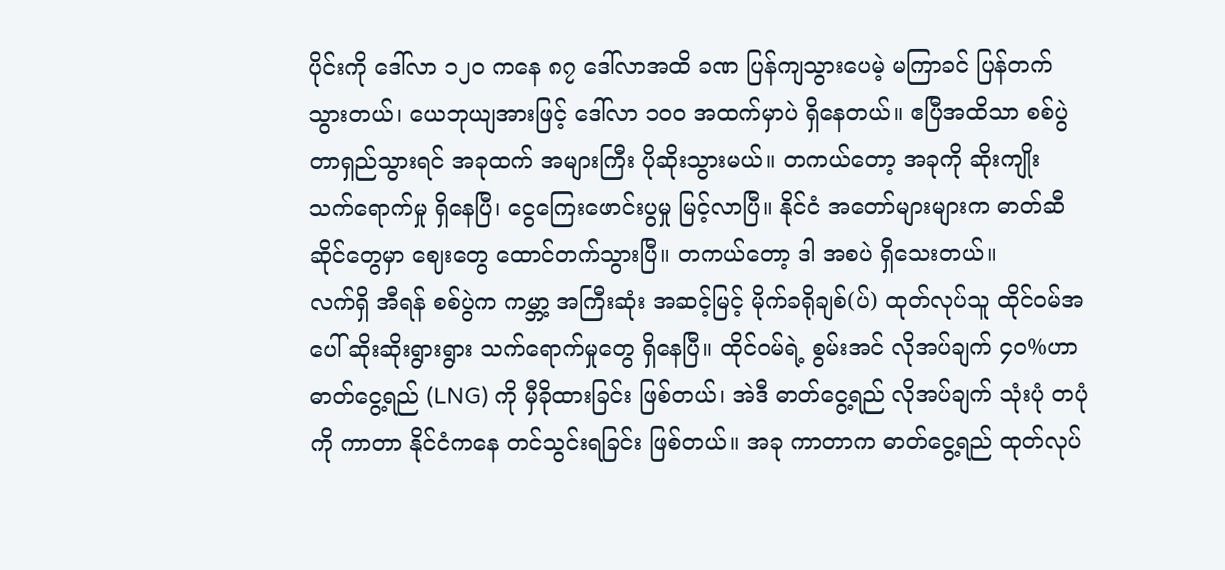ပိုင်းကို ဒေါ်လာ ၁၂၀ ကနေ ၈၇ ဒေါ်လာအထိ ခဏ ပြန်ကျသွားပေမဲ့ မကြာခင် ပြန်တက်သွားတယ်၊ ယေဘုယျအားဖြင့် ဒေါ်လာ ၁၀၀ အထက်မှာပဲ ရှိနေတယ်။ ဧပြီအထိသာ စစ်ပွဲ တာရှည်သွားရင် အခုထက် အများကြီး ပိုဆိုးသွားမယ်။ တကယ်တော့ အခုကို ဆိုးကျိုး သက်ရောက်မှု ရှိနေပြီ၊ ငွေကြေးဖောင်းပွမှု မြင့်လာပြီ။ နိုင်ငံ အတော်များများက ဓာတ်ဆီ ဆိုင်တွေမှာ ဈေးတွေ ထောင်တက်သွားပြီ။ တကယ်တော့ ဒါ အစပဲ ရှိသေးတယ်။
လက်ရှိ အီရန် စစ်ပွဲက ကမ္ဘာ့ အကြီးဆုံး အဆင့်မြင့် မိုက်ခရိုချစ်(ပ်) ထုတ်လုပ်သူ ထိုင်ဝမ်အပေါ် ဆိုးဆိုးရွားရွား သက်ရောက်မှုတွေ ရှိနေပြီ။ ထိုင်ဝမ်ရဲ့ စွမ်းအင် လိုအပ်ချက် ၄၀%ဟာ ဓာတ်ငွေ့ရည် (LNG) ကို မှီခိုထားခြင်း ဖြစ်တယ်၊ အဲဒီ ဓာတ်ငွေ့ရည် လိုအပ်ချက် သုံးပုံ တပုံကို ကာတာ နိုင်ငံကနေ တင်သွင်းရခြင်း ဖြစ်တယ်။ အခု ကာတာက ဓာတ်ငွေ့ရည် ထုတ်လုပ်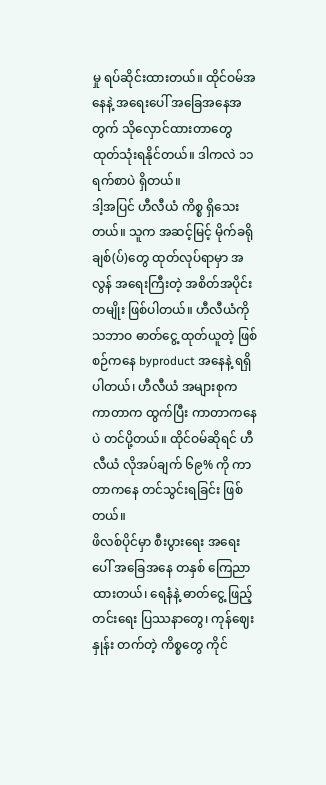မှု ရပ်ဆိုင်းထားတယ်။ ထိုင်ဝမ်အနေနဲ့ အရေးပေါ် အခြေအနေအတွက် သိုလှောင်ထားတာတွေ ထုတ်သုံးရနိုင်တယ်။ ဒါကလဲ ၁၁ ရက်စာပဲ ရှိတယ်။
ဒါ့အပြင် ဟီလီယံ ကိစ္စ ရှိသေးတယ်။ သူက အဆင့်မြင့် မိုက်ခရို ချစ်(ပ်)တွေ ထုတ်လုပ်ရာမှာ အလွန် အရေးကြီးတဲ့ အစိတ်အပိုင်း တမျိုး ဖြစ်ပါတယ်။ ဟီလီယံကို သဘာဝ ဓာတ်ငွေ့ ထုတ်ယူတဲ့ ဖြစ်စဉ်ကနေ byproduct အနေနဲ့ ရရှိပါတယ်၊ ဟီလီယံ အများစုက ကာတာက ထွက်ပြီး ကာတာကနေပဲ တင်ပို့တယ်။ ထိုင်ဝမ်ဆိုရင် ဟီလီယံ လိုအပ်ချက် ၆၉% ကို ကာတာကနေ တင်သွင်းရခြင်း ဖြစ်တယ်။
ဖိလစ်ပိုင်မှာ စီးပွားရေး အရေးပေါ် အခြေအနေ တနှစ် ကြေညာထားတယ်၊ ရေနံနဲ့ ဓာတ်ငွေ့ ဖြည့်တင်းရေး ပြဿနာတွေ၊ ကုန်ဈေးနှုန်း တက်တဲ့ ကိစ္စတွေ ကိုင်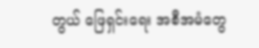တွယ် ဖြေရှင်းရေး အစီအမံတွေ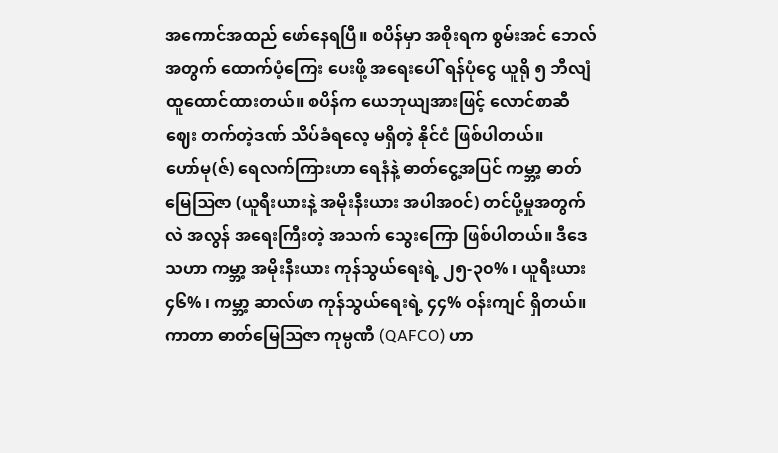အကောင်အထည် ဖော်နေရပြီ။ စပိန်မှာ အစိုးရက စွမ်းအင် ဘေလ်အတွက် ထောက်ပံ့ကြေး ပေးဖို့ အရေးပေါ် ရန်ပုံငွေ ယူရို ၅ ဘီလျံ ထူထောင်ထားတယ်။ စပိန်က ယေဘုယျအားဖြင့် လောင်စာဆီ ဈေး တက်တဲ့ဒဏ် သိပ်ခံရလေ့ မရှိတဲ့ နိုင်ငံ ဖြစ်ပါတယ်။
ဟော်မု(ဇ်) ရေလက်ကြားဟာ ရေနံနဲ့ ဓာတ်ငွေ့အပြင် ကမ္ဘာ့ ဓာတ်မြေဩဇာ (ယူရီးယားနဲ့ အမိုးနီးယား အပါအဝင်) တင်ပို့မှုအတွက်လဲ အလွန် အရေးကြီးတဲ့ အသက် သွေးကြော ဖြစ်ပါတယ်။ ဒီဒေသဟာ ကမ္ဘာ့ အမိုးနီးယား ကုန်သွယ်ရေးရဲ့ ၂၅-၃၀% ၊ ယူရီးယား ၄၆% ၊ ကမ္ဘာ့ ဆာလ်ဖာ ကုန်သွယ်ရေးရဲ့ ၄၄% ဝန်းကျင် ရှိတယ်။ ကာတာ ဓာတ်မြေဩဇာ ကုမ္ပဏီ (QAFCO) ဟာ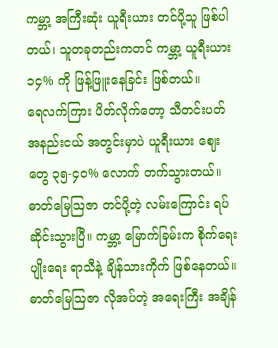ကမ္ဘာ့ အကြီးဆုံး ယူရီးယား တင်ပို့သူ ဖြစ်ပါတယ်၊ သူတခုတည်းကတင် ကမ္ဘာ့ ယူရီးယား ၁၄% ကို ဖြန့်ဖြူးနေခြင်း ဖြစ်တယ်။
ရေလက်ကြား ပိတ်လိုက်တော့ သီတင်းပတ် အနည်းငယ် အတွင်းမှာပဲ ယူရီးယား ဈေးတွေ ၃၅-၄၀% လောက် တက်သွားတယ်။ ဓာတ်မြေဩဇာ တင်ပို့တဲ့ လမ်းကြောင်း ရပ်ဆိုင်းသွားပြီ။ ကမ္ဘာ့ မြောက်ခြမ်းက စိုက်ရေးပျိုးရေး ရာသီနဲ့ ချိန်သားကိုက် ဖြစ်နေတယ်။ ဓာတ်မြေဩဇာ လိုအပ်တဲ့ အရေးကြီး အချိန်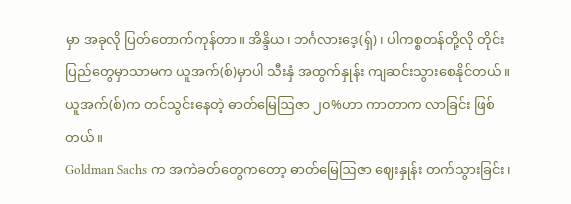မှာ အခုလို ပြတ်တောက်ကုန်တာ။ အိန္ဒိယ၊ ဘင်္ဂလားဒေ့(ရ်ှ)၊ ပါကစ္စတန်တို့လို တိုင်းပြည်တွေမှာသာမက ယူအက်(စ်)မှာပါ သီးနှံ အထွက်နှုန်း ကျဆင်းသွားစေနိုင်တယ်။ ယူအက်(စ်)က တင်သွင်းနေတဲ့ ဓာတ်မြေဩဇာ ၂၀%ဟာ ကာတာက လာခြင်း ဖြစ်တယ်။
Goldman Sachs က အကဲခတ်တွေကတော့ ဓာတ်မြေဩဇာ ဈေးနှုန်း တက်သွားခြင်း၊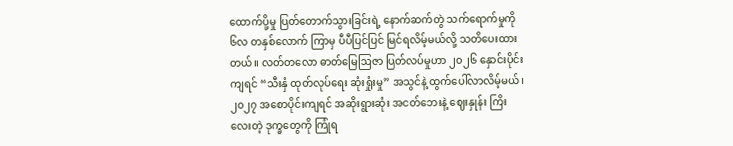ထောက်ပို့မှု ပြတ်တောက်သွားခြင်းရဲ့ နောက်ဆက်တွဲ သက်ရောက်မှုကို ၆လ တနှစ်လောက် ကြာမှ ပီပီပြင်ပြင် မြင်ရလိမ့်မယ်လို့ သတိပေးထားတယ်။ လတ်တလော ဓာတ်မြေဩဇာ ပြတ်လပ်မှုဟာ ၂၀၂၆ နှောင်းပိုင်းကျရင် “သီးနှံ ထုတ်လုပ်ရေး ဆုံးရှုံးမှု” အသွင်နဲ့ ထွက်ပေါ်လာလိမ့်မယ်၊ ၂၀၂၇ အစောပိုင်းကျရင် အဆိုးရွားဆုံး အငတ်ဘေးနဲ့ ဈေးနှုန်း ကြိးလေးတဲ့ ဒုက္ခတွေကို ကြုံရ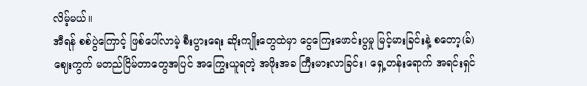လိမ့်မယ်။
အီရန် စစ်ပွဲကြောင့် ဖြစ်ပေါ်လာမဲ့ စီးပွားရေး ဆိုးကျိုးတွေထဲမှာ ငွေကြေးဖောင်းပွမှု မြင့်မားခြင်းနဲ့ စတော့(ခ်) ဈေးကွက် မတည်ငြိမ်တာတွေအပြင် အကြွေးယူရတဲ့ အဖိုးအခ ကြီးမားလာခြင်း၊ ရှေ့တန်းရောက် အရင်းရှင်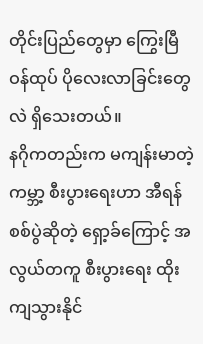တိုင်းပြည်တွေမှာ ကြွေးမြီ ဝန်ထုပ် ပိုလေးလာခြင်းတွေလဲ ရှိသေးတယ်။
နဂိုကတည်းက မကျန်းမာတဲ့ ကမ္ဘာ့ စီးပွားရေးဟာ အီရန် စစ်ပွဲဆိုတဲ့ ရှော့ခ်ကြောင့် အလွယ်တကူ စီးပွားရေး ထိုးကျသွားနိုင်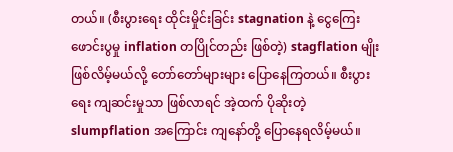တယ်။ (စီးပွားရေး ထိုင်းမှိုင်းခြင်း stagnation နဲ့ ငွေကြေးဖောင်းပွမှု inflation တပြိုင်တည်း ဖြစ်တဲ့) stagflation မျိုး ဖြစ်လိမ့်မယ်လို့ တော်တော်များများ ပြောနေကြတယ်။ စီးပွားရေး ကျဆင်းမှုသာ ဖြစ်လာရင် အဲ့ထက် ပိုဆိုးတဲ့ slumpflation အကြောင်း ကျနော်တို့ ပြောနေရလိမ့်မယ်။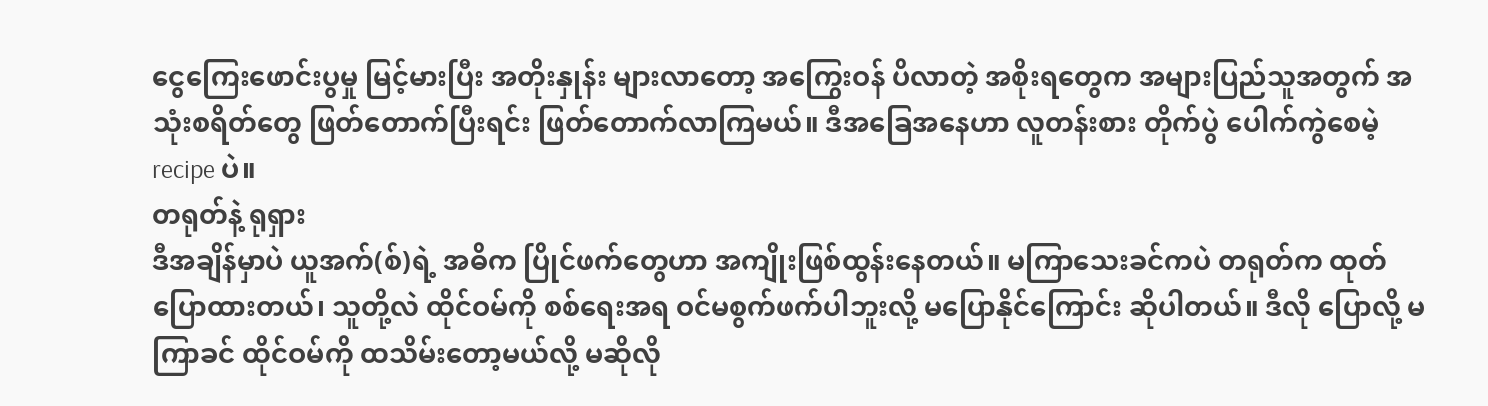ငွေကြေးဖောင်းပွမှု မြင့်မားပြီး အတိုးနှုန်း များလာတော့ အကြွေးဝန် ပိလာတဲ့ အစိုးရတွေက အများပြည်သူအတွက် အသုံးစရိတ်တွေ ဖြတ်တောက်ပြီးရင်း ဖြတ်တောက်လာကြမယ်။ ဒီအခြေအနေဟာ လူတန်းစား တိုက်ပွဲ ပေါက်ကွဲစေမဲ့ recipe ပဲ။
တရုတ်နဲ့ ရုရှား
ဒီအချိန်မှာပဲ ယူအက်(စ်)ရဲ့ အဓိက ပြိုင်ဖက်တွေဟာ အကျိုးဖြစ်ထွန်းနေတယ်။ မကြာသေးခင်ကပဲ တရုတ်က ထုတ်ပြောထားတယ်၊ သူတို့လဲ ထိုင်ဝမ်ကို စစ်ရေးအရ ဝင်မစွက်ဖက်ပါဘူးလို့ မပြောနိုင်ကြောင်း ဆိုပါတယ်။ ဒီလို ပြောလို့ မကြာခင် ထိုင်ဝမ်ကို ထသိမ်းတော့မယ်လို့ မဆိုလို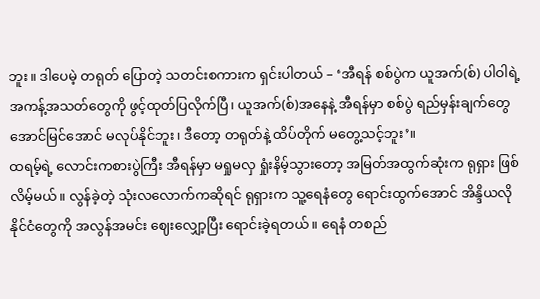ဘူး။ ဒါပေမဲ့ တရုတ် ပြောတဲ့ သတင်းစကားက ရှင်းပါတယ် – ‘အီရန် စစ်ပွဲက ယူအက်(စ်) ပါဝါရဲ့ အကန့်အသတ်တွေကို ဖွင့်ထုတ်ပြလိုက်ပြီ၊ ယူအက်(စ်)အနေနဲ့ အီရန်မှာ စစ်ပွဲ ရည်မှန်းချက်တွေ အောင်မြင်အောင် မလုပ်နိုင်ဘူး၊ ဒီတော့ တရုတ်နဲ့ ထိပ်တိုက် မတွေ့သင့်ဘူး’။
ထရမ့်ရဲ့ လောင်းကစားပွဲကြီး အီရန်မှာ မရှုမလှ ရှုံးနိမ့်သွားတော့ အမြတ်အထွက်ဆုံးက ရုရှား ဖြစ်လိမ့်မယ်။ လွန်ခဲ့တဲ့ သုံးလလောက်ကဆိုရင် ရုရှားက သူ့ရေနံတွေ ရောင်းထွက်အောင် အိန္ဒိယလို နိုင်ငံတွေကို အလွန်အမင်း ဈေးလျှော့ပြီး ရောင်းခဲ့ရတယ်။ ရေနံ တစည်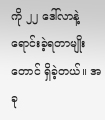ကို ၂၂ ဒေါ်လာနဲ့ ရောင်းခဲ့ရတာမျိုးတောင် ရှိခဲ့တယ်။ အခု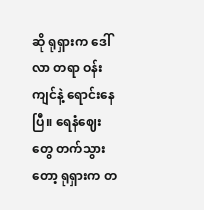ဆို ရုရှားက ဒေါ်လာ တရာ ဝန်းကျင်နဲ့ ရောင်းနေပြီ။ ရေနံဈေးတွေ တက်သွားတော့ ရုရှားက တ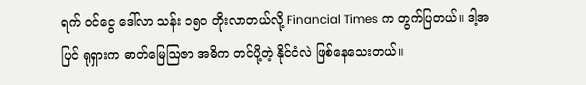ရက် ဝင်ငွေ ဒေါ်လာ သန်း ၁၅၀ တိုးလာတယ်လို့ Financial Times က တွက်ပြတယ်။ ဒါ့အပြင် ရုရှားက ဓာတ်မြေဩဇာ အဓိက တင်ပို့တဲ့ နိုင်ငံလဲ ဖြစ်နေသေးတယ်။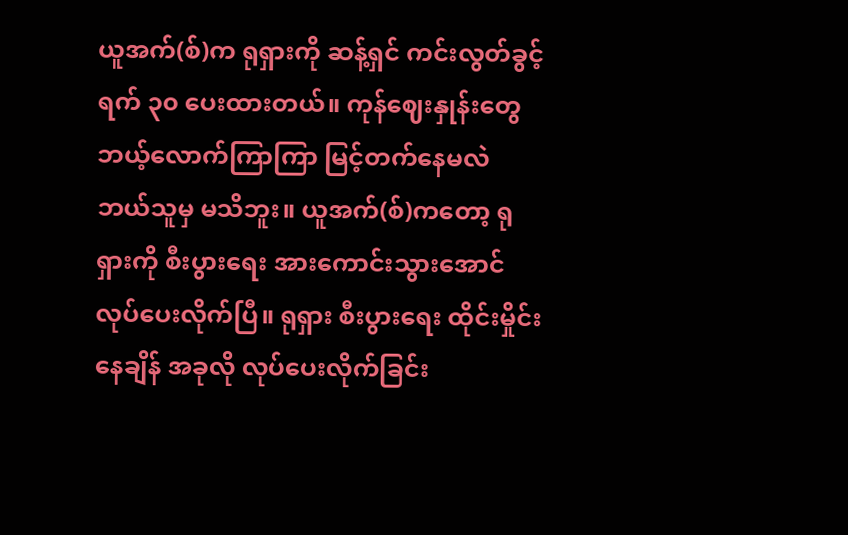ယူအက်(စ်)က ရုရှားကို ဆန့်ရှင် ကင်းလွတ်ခွင့် ရက် ၃၀ ပေးထားတယ်။ ကုန်ဈေးနှုန်းတွေ ဘယ့်လောက်ကြာကြာ မြင့်တက်နေမလဲ ဘယ်သူမှ မသိဘူး။ ယူအက်(စ်)ကတော့ ရုရှားကို စီးပွားရေး အားကောင်းသွားအောင် လုပ်ပေးလိုက်ပြီ။ ရုရှား စီးပွားရေး ထိုင်းမှိုင်းနေချိန် အခုလို လုပ်ပေးလိုက်ခြင်း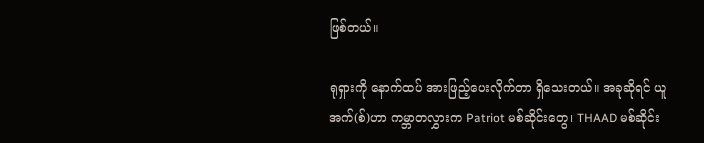ဖြစ်တယ်။

ရုရှားကို နောက်ထပ် အားဖြည့်ပေးလိုက်တာ ရှိသေးတယ်။ အခုဆိုရင် ယူအက်(စ်)ဟာ ကမ္ဘာတလွှားက Patriot မစ်ဆိုင်းတွေ၊ THAAD မစ်ဆိုင်း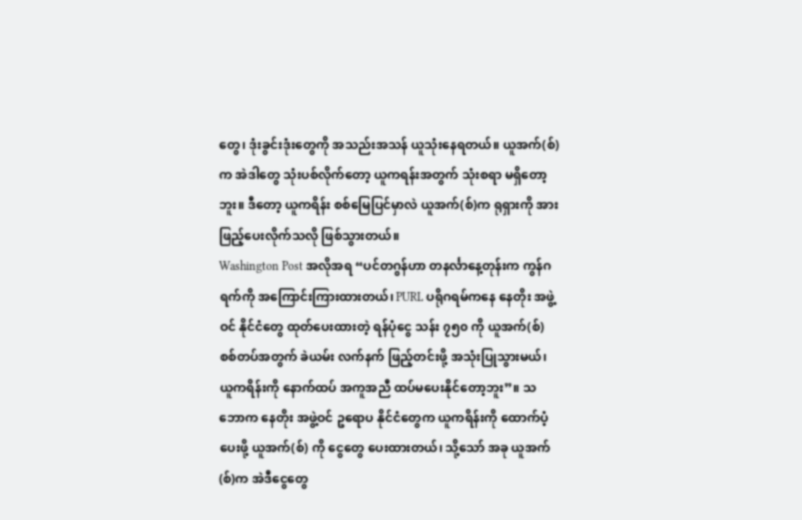တွေ၊ ဒုံးခွင်းဒုံးတွေကို အသည်းအသန် ယူသုံးနေရတယ်။ ယူအက်(စ်)က အဲဒါတွေ သုံးပစ်လိုက်တော့ ယူကရန်းအတွက် သုံးစရာ မရှိတော့ဘူး။ ဒီတော့ ယူကရိန်း စစ်မြေပြင်မှာလဲ ယူအက်(စ်)က ရုရှားကို အားဖြည့်ပေးလိုက်သလို ဖြစ်သွားတယ်။
Washington Post အလိုအရ “ပင်တဂွန်ဟာ တနင်္လာနေ့တုန်းက ကွန်ဂရက်ကို အကြောင်းကြားထားတယ်၊ PURL ပရိုဂရမ်ကနေ နေတိုး အဖွဲ့ဝင် နိုင်ငံတွေ ထုတ်ပေးထားတဲ့ ရန်ပုံငွေ သန်း ၇၅၀ ကို ယူအက်(စ်) စစ်တပ်အတွက် ခဲယမ်း လက်နက် ဖြည့်တင်းဖို့ အသုံးပြုသွားမယ်၊ ယူကရိန်းကို နောက်ထပ် အကူအညီ ထပ်မပေးနိုင်တော့ဘူး”။ သဘောက နေတိုး အဖွဲ့ဝင် ဥရောပ နိုင်ငံတွေက ယူကရိန်းကို ထောက်ပံ့ပေးဖို့ ယူအက်(စ်) ကို ငွေတွေ ပေးထားတယ်၊ သို့သော် အခု ယူအက်(စ်)က အဲဒီငွေတွေ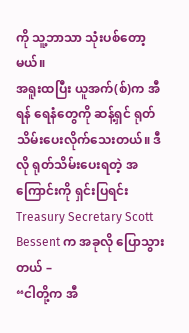ကို သူ့ဘာသာ သုံးပစ်တော့မယ်။
အရူးထပြီး ယူအက်(စ်)က အီရန် ရေနံတွေကို ဆန့်ရှင် ရုတ်သိမ်းပေးလိုက်သေးတယ်။ ဒီလို ရုတ်သိမ်းပေးရတဲ့ အကြောင်းကို ရှင်းပြရင်း Treasury Secretary Scott Bessent က အခုလို ပြောသွားတယ် –
“ငါတို့က အီ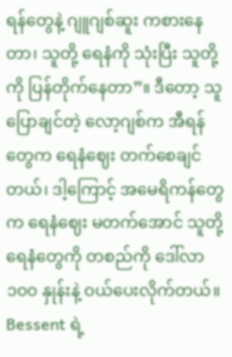ရန်တွေနဲ့ ဂျူဂျစ်ဆူး ကစားနေတာ၊ သူတို့ ရေနံကို သုံးပြီး သူတို့ကို ပြန်တိုက်နေတာ”။ ဒီတော့ သူပြောချင်တဲ့ လော့ဂျစ်က အီရန်တွေက ရေနံဈေး တက်စေချင်တယ်၊ ဒါ့ကြောင့် အမေရိကန်တွေက ရေနံဈေး မတက်အောင် သူတို့ ရေနံတွေကို တစည်ကို ဒေါ်လာ ၁၀၀ နှုန်းနဲ့ ဝယ်ပေးလိုက်တယ်။ Bessent ရဲ့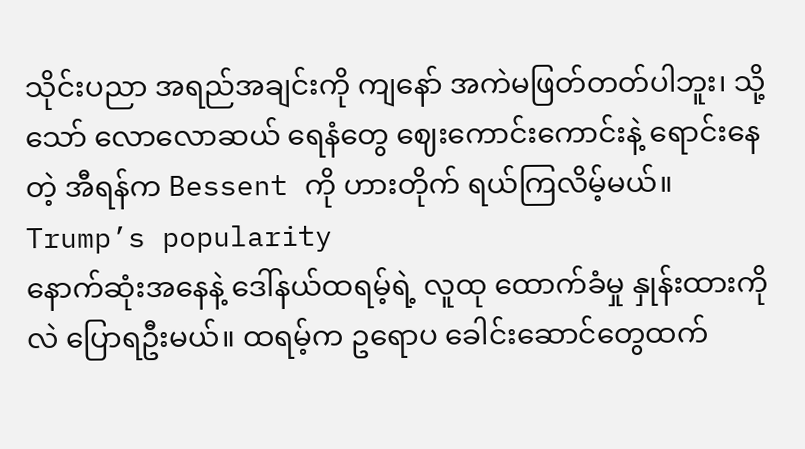သိုင်းပညာ အရည်အချင်းကို ကျနော် အကဲမဖြတ်တတ်ပါဘူး၊ သို့သော် လောလောဆယ် ရေနံတွေ ဈေးကောင်းကောင်းနဲ့ ရောင်းနေတဲ့ အီရန်က Bessent ကို ဟားတိုက် ရယ်ကြလိမ့်မယ်။
Trump’s popularity
နောက်ဆုံးအနေနဲ့ ဒေါ်နယ်ထရမ့်ရဲ့ လူထု ထောက်ခံမှု နှုန်းထားကိုလဲ ပြောရဦးမယ်။ ထရမ့်က ဥရောပ ခေါင်းဆောင်တွေထက်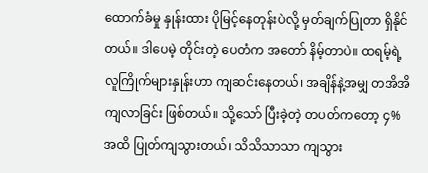ထောက်ခံမှု နှုန်းထား ပိုမြင့်နေတုန်းပဲလို့ မှတ်ချက်ပြုတာ ရှိနိုင်တယ်။ ဒါပေမဲ့ တိုင်းတဲ့ ပေတံက အတော် နိမ့်တာပဲ။ ထရမ့်ရဲ့ လူကြိုက်များနှုန်းဟာ ကျဆင်းနေတယ်၊ အချိန်နဲ့အမျှ တအိအိ ကျလာခြင်း ဖြစ်တယ်။ သို့သော် ပြီးခဲ့တဲ့ တပတ်ကတော့ ၄% အထိ ပြုတ်ကျသွားတယ်၊ သိသိသာသာ ကျသွား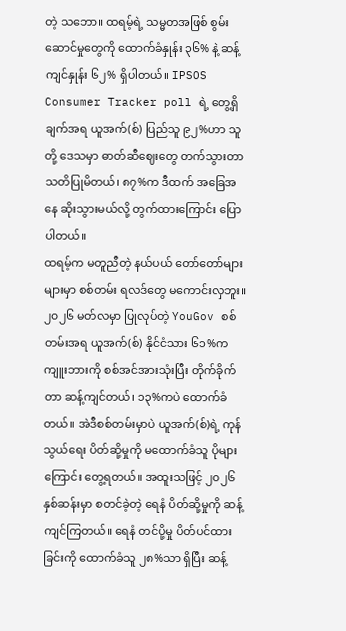တဲ့ သဘော။ ထရမ့်ရဲ့ သမ္မတအဖြစ် စွမ်းဆောင်မှုတွေကို ထောက်ခံနှုန်း ၃၆% နဲ့ ဆန့်ကျင်နှုန်း ၆၂% ရှိပါတယ်။ IPSOS Consumer Tracker poll ရဲ့ တွေ့ရှိချက်အရ ယူအက်(စ်) ပြည်သူ ၉၂%ဟာ သူတို့ ဒေသမှာ ဓာတ်ဆီဈေးတွေ တက်သွားတာ သတိပြုမိတယ်၊ ၈၇%က ဒီထက် အခြေအနေ ဆိုးသွားမယ်လို့ တွက်ထားကြောင်း ပြောပါတယ်။
ထရမ့်က မတူညီတဲ့ နယ်ပယ် တော်တော်များများမှာ စစ်တမ်း ရလဒ်တွေ မကောင်းလှဘူး။ ၂၀၂၆ မတ်လမှာ ပြုလုပ်တဲ့ YouGov စစ်တမ်းအရ ယူအက်(စ်) နိုင်ငံသား ၆၁%က ကျူးဘားကို စစ်အင်အားသုံးပြီး တိုက်ခိုက်တာ ဆန့်ကျင်တယ်၊ ၁၃%ကပဲ ထောက်ခံတယ်။ အဲဒီစစ်တမ်းမှာပဲ ယူအက်(စ်)ရဲ့ ကုန်သွယ်ရေး ပိတ်ဆို့မှုကို မထောက်ခံသူ ပိုများကြောင်း တွေ့ရတယ်။ အထူးသဖြင့် ၂၀၂၆ နှစ်ဆန်းမှာ စတင်ခဲ့တဲ့ ရေနံ ပိတ်ဆို့မှုကို ဆန့်ကျင်ကြတယ်။ ရေနံ တင်ပို့မှု ပိတ်ပင်ထားခြင်းကို ထောက်ခံသူ ၂၈%သာ ရှိပြီး ဆန့်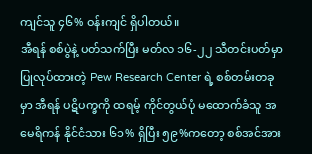ကျင်သူ ၄၆% ဝန်းကျင် ရှိပါတယ်။
အီရန် စစ်ပွဲနဲ့ ပတ်သက်ပြီး မတ်လ ၁၆-၂၂ သီတင်းပတ်မှာ ပြုလုပ်ထားတဲ့ Pew Research Center ရဲ့ စစ်တမ်းတခုမှာ အီရန် ပဋိပက္ခကို ထရမ့် ကိုင်တွယ်ပုံ မထောက်ခံသူ အမေရိကန် နိုင်ငံသား ၆၁% ရှိပြီး ၅၉%ကတော့ စစ်အင်အား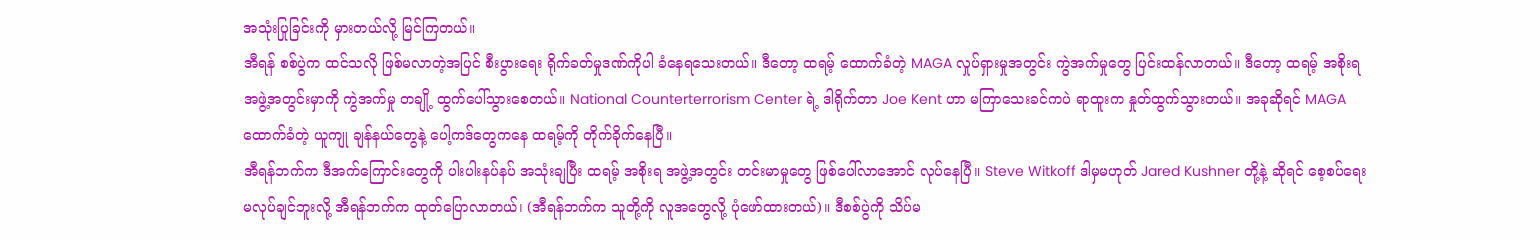အသုံးပြုခြင်းကို မှားတယ်လို့ မြင်ကြတယ်။
အီရန် စစ်ပွဲက ထင်သလို ဖြစ်မလာတဲ့အပြင် စီးပွားရေး ရိုက်ခတ်မှုဒဏ်ကိုပါ ခံနေရသေးတယ်။ ဒီတော့ ထရမ့် ထောက်ခံတဲ့ MAGA လှုပ်ရှားမှုအတွင်း ကွဲအက်မှုတွေ ပြင်းထန်လာတယ်။ ဒီတော့ ထရမ့် အစိုးရ အဖွဲ့အတွင်းမှာကို ကွဲအက်မှု တချို့ ထွက်ပေါ်သွားစေတယ်။ National Counterterrorism Center ရဲ့ ဒါရိုက်တာ Joe Kent ဟာ မကြာသေးခင်ကပဲ ရာထူးက နှုတ်ထွက်သွားတယ်။ အခုဆိုရင် MAGA ထောက်ခံတဲ့ ယူကျု ချန်နယ်တွေနဲ့ ပေါ့ကဒ်တွေကနေ ထရမ့်ကို တိုက်ခိုက်နေပြီ။
အီရန်ဘက်က ဒီအက်ကြောင်းတွေကို ပါးပါးနပ်နပ် အသုံးချပြီး ထရမ့် အစိုးရ အဖွဲ့အတွင်း တင်းမာမှုတွေ ဖြစ်ပေါ်လာအောင် လုပ်နေပြီ။ Steve Witkoff ဒါမှမဟုတ် Jared Kushner တို့နဲ့ ဆိုရင် စေ့စပ်ရေး မလုပ်ချင်ဘူးလို့ အီရန်ဘက်က ထုတ်ပြောလာတယ်၊ (အီရန်ဘက်က သူတို့ကို လူအတွေလို့ ပုံဖော်ထားတယ်)။ ဒီစစ်ပွဲကို သိပ်မ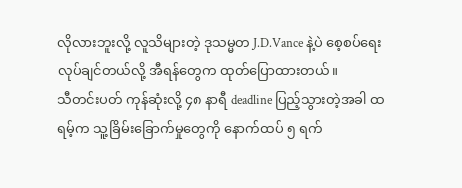လိုလားဘူးလို့ လူသိများတဲ့ ဒုသမ္မတ J.D.Vance နဲ့ပဲ စေ့စပ်ရေး လုပ်ချင်တယ်လို့ အီရန်တွေက ထုတ်ပြောထားတယ်။
သီတင်းပတ် ကုန်ဆုံးလို့ ၄၈ နာရီ deadline ပြည့်သွားတဲ့အခါ ထရမ့်က သူ့ခြိမ်းခြောက်မှုတွေကို နောက်ထပ် ၅ ရက်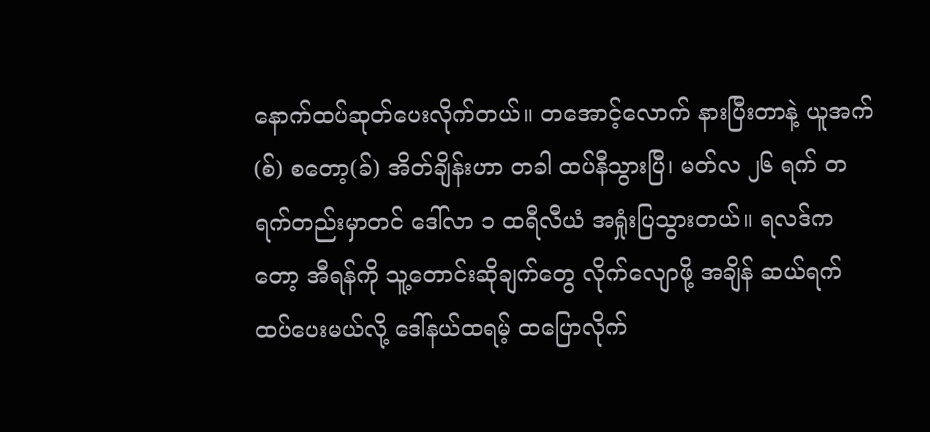နောက်ထပ်ဆုတ်ပေးလိုက်တယ်။ တအောင့်လောက် နားပြီးတာနဲ့ ယူအက်(စ်) စတော့(ခ်) အိတ်ချိန်းဟာ တခါ ထပ်နီသွားပြီ၊ မတ်လ ၂၆ ရက် တရက်တည်းမှာတင် ဒေါ်လာ ၁ ထရီလီယံ အရှုံးပြသွားတယ်။ ရလဒ်ကတော့ အီရန်ကို သူ့တောင်းဆိုချက်တွေ လိုက်လျောဖို့ အချိန် ဆယ်ရက် ထပ်ပေးမယ်လို့ ဒေါ်နယ်ထရမ့် ထပြောလိုက်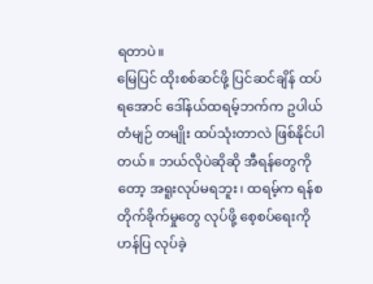ရတာပဲ။
မြေပြင် ထိုးစစ်ဆင်ဖို့ ပြင်ဆင်ချိန် ထပ်ရအောင် ဒေါ်နယ်ထရမ့်ဘက်က ဥပါယ်တံမျဉ် တမျိုး ထပ်သုံးတာလဲ ဖြစ်နိုင်ပါတယ်။ ဘယ်လိုပဲဆိုဆို အီရန်တွေကိုတော့ အရူးလုပ်မရဘူး၊ ထရမ့်က ရန်စတိုက်ခိုက်မှုတွေ လုပ်ဖို့ စေ့စပ်ရေးကို ဟန်ပြ လုပ်ခဲ့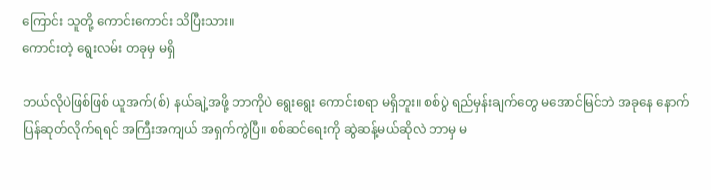ကြောင်း သူတို့ ကောင်းကောင်း သိပြီးသား။
ကောင်းတဲ့ ရွေးလမ်း တခုမှ မရှိ

ဘယ်လိုပဲဖြစ်ဖြစ် ယူအက်(စ်) နယ်ချဲ့အဖို့ ဘာကိုပဲ ရွေးရွေး ကောင်းစရာ မရှိဘူး။ စစ်ပွဲ ရည်မှန်းချက်တွေ မအောင်မြင်ဘဲ အခုနေ နောက်ပြန်ဆုတ်လိုက်ရရင် အကြီးအကျယ် အရှက်ကွဲပြီ။ စစ်ဆင်ရေးကို ဆွဲဆန့်မယ်ဆိုလဲ ဘာမှ မ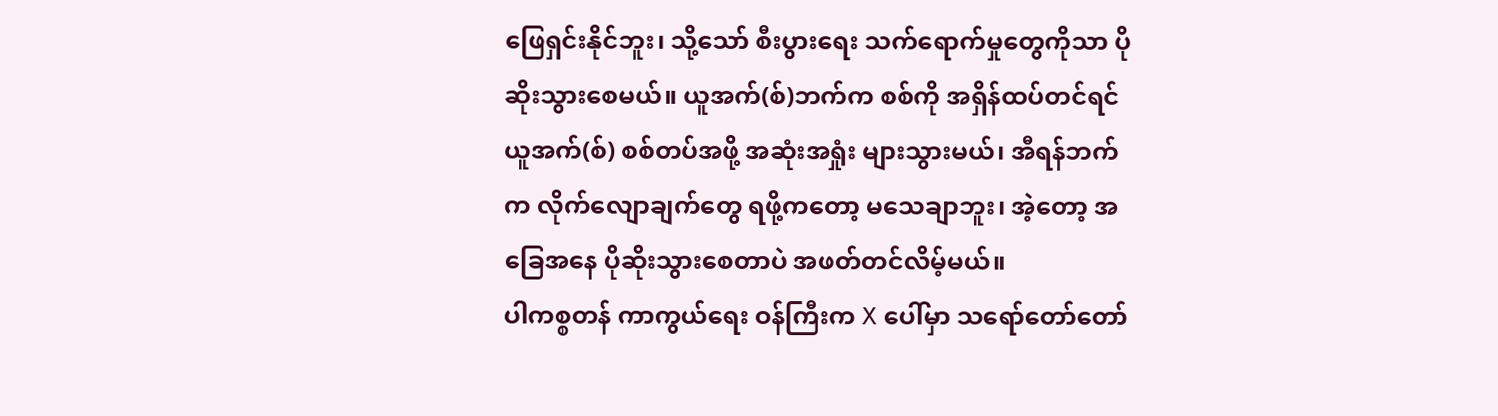ဖြေရှင်းနိုင်ဘူး၊ သို့သော် စီးပွားရေး သက်ရောက်မှုတွေကိုသာ ပိုဆိုးသွားစေမယ်။ ယူအက်(စ်)ဘက်က စစ်ကို အရှိန်ထပ်တင်ရင် ယူအက်(စ်) စစ်တပ်အဖို့ အဆုံးအရှုံး များသွားမယ်၊ အီရန်ဘက်က လိုက်လျောချက်တွေ ရဖို့ကတော့ မသေချာဘူး၊ အဲ့တော့ အခြေအနေ ပိုဆိုးသွားစေတာပဲ အဖတ်တင်လိမ့်မယ်။
ပါကစ္စတန် ကာကွယ်ရေး ဝန်ကြီးက X ပေါ်မှာ သရော်တော်တော်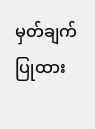မှတ်ချက်ပြုထား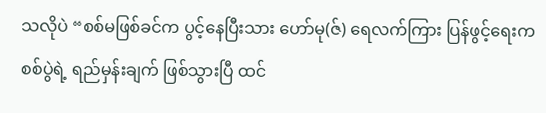သလိုပဲ “စစ်မဖြစ်ခင်က ပွင့်နေပြီးသား ဟော်မု(ဇ်) ရေလက်ကြား ပြန်ဖွင့်ရေးက စစ်ပွဲရဲ့ ရည်မှန်းချက် ဖြစ်သွားပြီ ထင်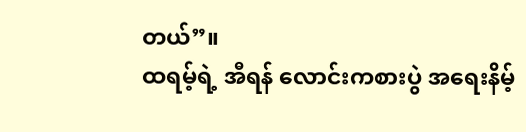တယ်”။
ထရမ့်ရဲ့ အီရန် လောင်းကစားပွဲ အရေးနိမ့်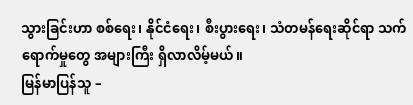သွားခြင်းဟာ စစ်ရေး၊ နိုင်ငံရေး၊ စီးပွားရေး၊ သံတမန်ရေးဆိုင်ရာ သက်ရောက်မှုတွေ အများကြီး ရှိလာလိမ့်မယ်။
မြန်မာပြန်သူ –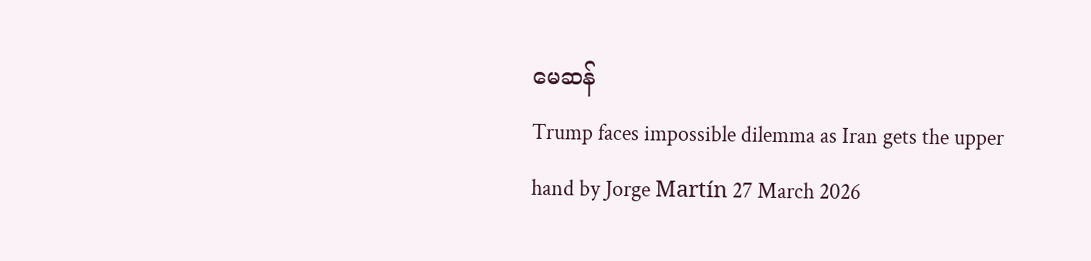မေဆန်
Trump faces impossible dilemma as Iran gets the upper hand by Jorge Martín 27 March 2026